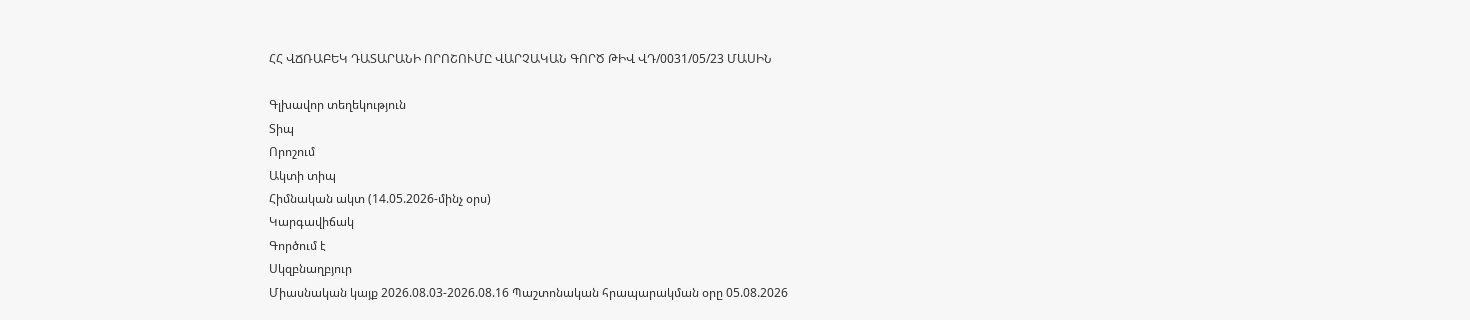ՀՀ ՎՃՌԱԲԵԿ ԴԱՏԱՐԱՆԻ ՈՐՈՇՈՒՄԸ ՎԱՐՉԱԿԱՆ ԳՈՐԾ ԹԻՎ ՎԴ/0031/05/23 ՄԱՍԻՆ

Գլխավոր տեղեկություն
Տիպ
Որոշում
Ակտի տիպ
Հիմնական ակտ (14.05.2026-մինչ օրս)
Կարգավիճակ
Գործում է
Սկզբնաղբյուր
Միասնական կայք 2026.08.03-2026.08.16 Պաշտոնական հրապարակման օրը 05.08.2026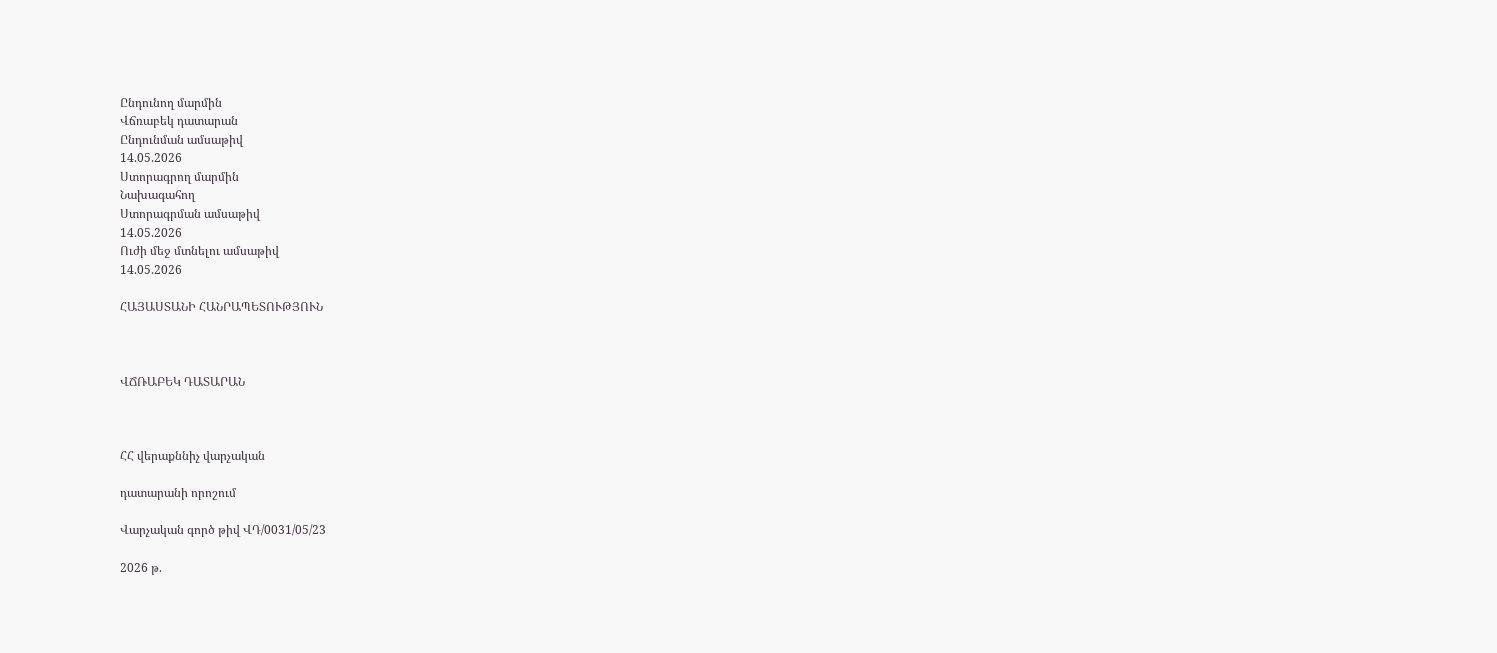Ընդունող մարմին
Վճռաբեկ դատարան
Ընդունման ամսաթիվ
14.05.2026
Ստորագրող մարմին
Նախագահող
Ստորագրման ամսաթիվ
14.05.2026
Ուժի մեջ մտնելու ամսաթիվ
14.05.2026

ՀԱՅԱՍՏԱՆԻ ՀԱՆՐԱՊԵՏՈՒԹՅՈՒՆ



ՎՃՌԱԲԵԿ ԴԱՏԱՐԱՆ



ՀՀ վերաքննիչ վարչական

դատարանի որոշում

Վարչական գործ թիվ ՎԴ/0031/05/23

2026 թ.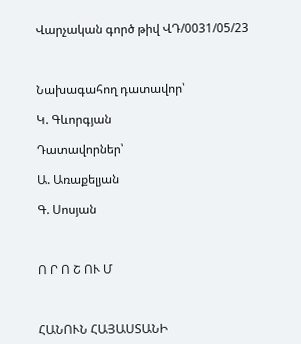Վարչական գործ թիվ ՎԴ/0031/05/23



Նախագահող դատավոր՝

Կ. Գևորգյան

Դատավորներ՝

Ա. Առաքելյան

Գ. Սոսյան



Ո Ր Ո Շ ՈՒ Մ



ՀԱՆՈՒՆ ՀԱՅԱՍՏԱՆԻ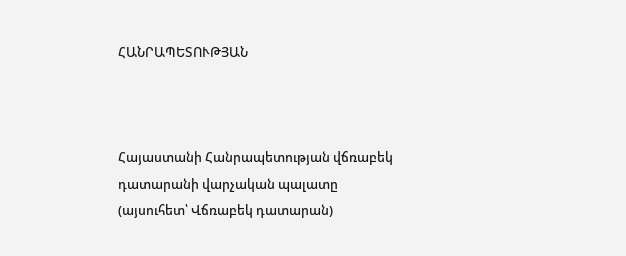ՀԱՆՐԱՊԵՏՈՒԹՅԱՆ



Հայաստանի Հանրապետության վճռաբեկ դատարանի վարչական պալատը (այսուհետ՝ Վճռաբեկ դատարան)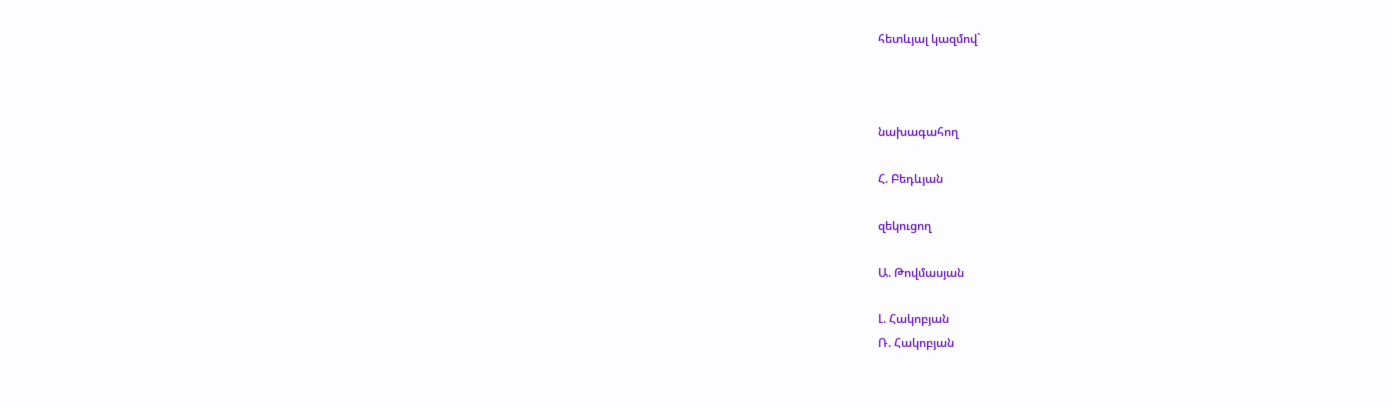հետևյալ կազմով`



նախագահող

Հ. Բեդևյան

զեկուցող

Ա. Թովմասյան

Լ. Հակոբյան
Ռ. Հակոբյան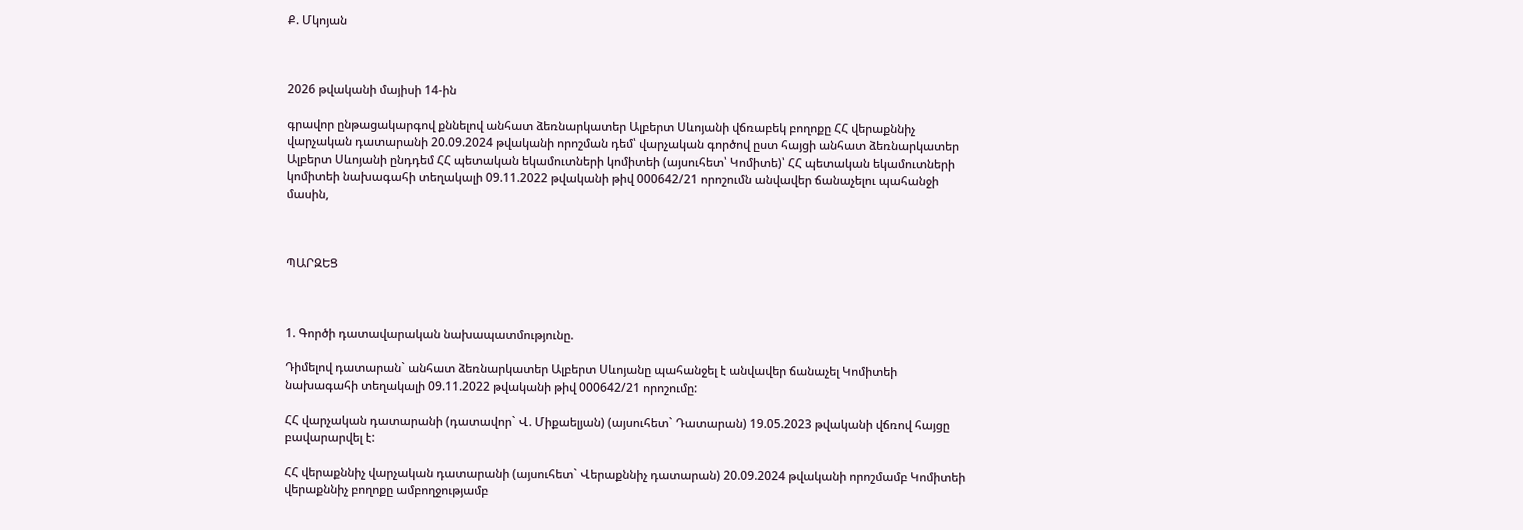Ք. Մկոյան



2026 թվականի մայիսի 14-ին

գրավոր ընթացակարգով քննելով անհատ ձեռնարկատեր Ալբերտ Սևոյանի վճռաբեկ բողոքը ՀՀ վերաքննիչ վարչական դատարանի 20.09.2024 թվականի որոշման դեմ՝ վարչական գործով ըստ հայցի անհատ ձեռնարկատեր Ալբերտ Սևոյանի ընդդեմ ՀՀ պետական եկամուտների կոմիտեի (այսուհետ՝ Կոմիտե)՝ ՀՀ պետական եկամուտների կոմիտեի նախագահի տեղակալի 09.11.2022 թվականի թիվ 000642/21 որոշումն անվավեր ճանաչելու պահանջի մասին,



ՊԱՐԶԵՑ



1. Գործի դատավարական նախապատմությունը.

Դիմելով դատարան` անհատ ձեռնարկատեր Ալբերտ Սևոյանը պահանջել է անվավեր ճանաչել Կոմիտեի նախագահի տեղակալի 09.11.2022 թվականի թիվ 000642/21 որոշումը:

ՀՀ վարչական դատարանի (դատավոր` Վ. Միքաելյան) (այսուհետ` Դատարան) 19.05.2023 թվականի վճռով հայցը բավարարվել է:

ՀՀ վերաքննիչ վարչական դատարանի (այսուհետ` Վերաքննիչ դատարան) 20.09.2024 թվականի որոշմամբ Կոմիտեի վերաքննիչ բողոքը ամբողջությամբ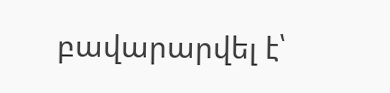բավարարվել է՝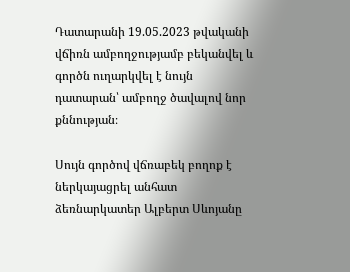Դատարանի 19.05.2023 թվականի վճիռն ամբողջությամբ բեկանվել և գործն ուղարկվել է նույն դատարան՝ ամբողջ ծավալով նոր քննության։

Սույն գործով վճռաբեկ բողոք է ներկայացրել անհատ ձեռնարկատեր Ալբերտ Սևոյանը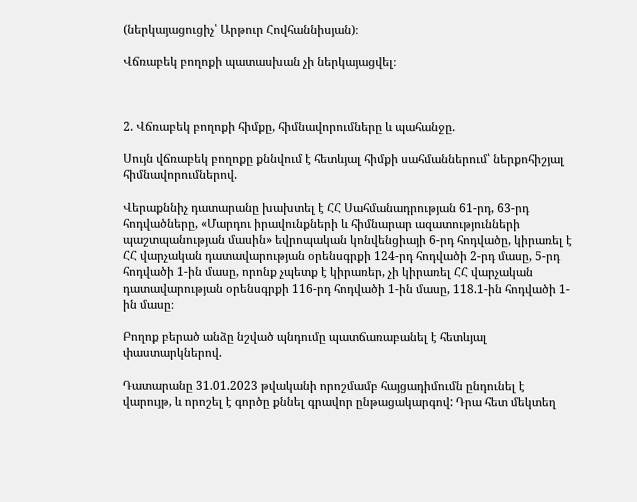(ներկայացուցիչ՝ Արթուր Հովհաննիսյան)։

Վճռաբեկ բողոքի պատասխան չի ներկայացվել։



2. Վճռաբեկ բողոքի հիմքը, հիմնավորումները և պահանջը.

Սույն վճռաբեկ բողոքը քննվում է հետևյալ հիմքի սահմաններում՝ ներքոհիշյալ հիմնավորումներով.

Վերաքննիչ դատարանը խախտել է ՀՀ Սահմանադրության 61-րդ, 63-րդ հոդվածները, «Մարդու իրավունքների և հիմնարար ազատությունների պաշտպանության մասին» եվրոպական կոնվենցիայի 6-րդ հոդվածը, կիրառել է ՀՀ վարչական դատավարության օրենսգրքի 124-րդ հոդվածի 2-րդ մասը, 5-րդ հոդվածի 1-ին մասը, որոնք չպետք է կիրառեր, չի կիրառել ՀՀ վարչական դատավարության օրենսգրքի 116-րդ հոդվածի 1-ին մասը, 118.1-ին հոդվածի 1-ին մասը։

Բողոք բերած անձը նշված պնդումը պատճառաբանել է հետևյալ փաստարկներով.

Դատարանը 31.01.2023 թվականի որոշմամբ հայցադիմումն ընդունել է վարույթ, և որոշել է գործը քննել գրավոր ընթացակարգով: Դրա հետ մեկտեղ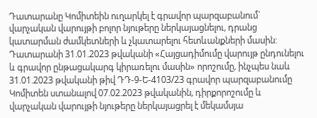Դատարանը Կոմիտեին ուղարկել է գրավոր պարզաբանում` վարչական վարույթի բոլոր նյութերը ներկայացնելու, դրանց կատարման ժամկետների և չկատարելու հետևանքների մասին: Դատարանի 31.01.2023 թվականի «Հայցադիմումը վարույթ ընդունելու և գրավոր ընթացակարգ կիրառելու մասին» որոշումը, ինչպես նաև 31.01.2023 թվականի թիվ ԴԴ-9-Ե-4103/23 գրավոր պարզաբանումը Կոմիտեն ստանալով 07.02.2023 թվականին, դիրքորոշումը և վարչական վարույթի նյութերը ներկայացրել է մեկամսյա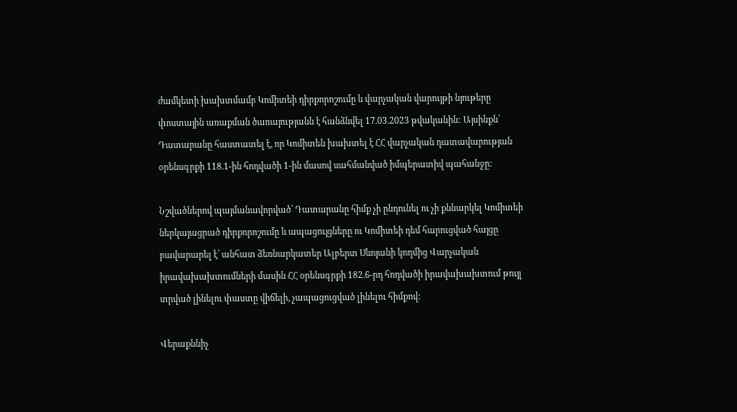ժամկետի խախտմամբ Կոմիտեի դիրքորոշումը և վարչական վարույթի նյութերը փոստային առաքման ծառայությանն է հանձնվել 17.03.2023 թվականին: Այսինքն՝ Դատարանը հաստատել է, որ Կոմիտեն խախտել է ՀՀ վարչական դատավարության օրենսգրքի 118.1-ին հոդվածի 1-ին մասով սահմանված իմպերատիվ պահանջը:

Նշվածներով պայմանավորված՝ Դատարանը հիմք չի ընդունել ու չի քննարկել Կոմիտեի ներկայացրած դիրքորոշումը և ապացույցները ու Կոմիտեի դեմ հարուցված հայցը բավարարել է՝ անհատ ձեռնարկատեր Ալբերտ Սևոյանի կողմից Վարչական իրավախախտումների մասին ՀՀ օրենսգրքի 182.6-րդ հոդվածի իրավախախտում թույլ տրված լինելու փաստը վիճելի, չապացուցված լինելու հիմքով:

Վերաքննիչ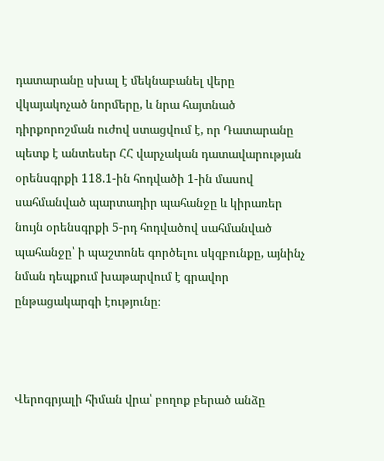դատարանը սխալ է մեկնաբանել վերը վկայակոչած նորմերը, և նրա հայտնած դիրքորոշման ուժով ստացվում է, որ Դատարանը պետք է անտեսեր ՀՀ վարչական դատավարության օրենսգրքի 118.1-ին հոդվածի 1-ին մասով սահմանված պարտադիր պահանջը և կիրառեր նույն օրենսգրքի 5-րդ հոդվածով սահմանված պահանջը՝ ի պաշտոնե գործելու սկզբունքը, այնինչ նման դեպքում խաթարվում է գրավոր ընթացակարգի էությունը։



Վերոգրյալի հիման վրա՝ բողոք բերած անձը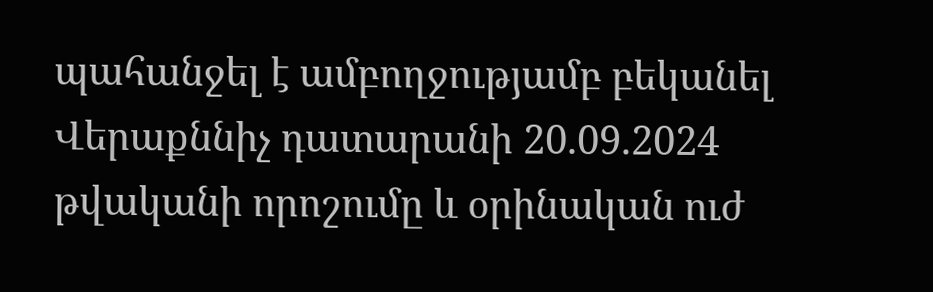պահանջել է ամբողջությամբ բեկանել Վերաքննիչ դատարանի 20.09.2024 թվականի որոշումը և օրինական ուժ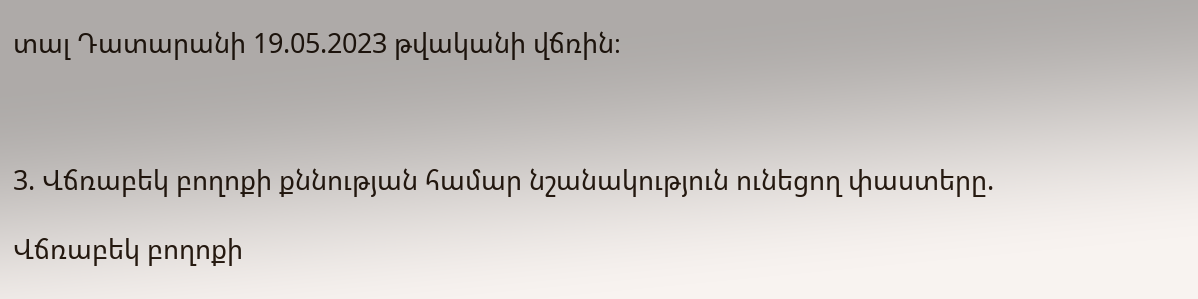տալ Դատարանի 19.05.2023 թվականի վճռին։



3. Վճռաբեկ բողոքի քննության համար նշանակություն ունեցող փաստերը.

Վճռաբեկ բողոքի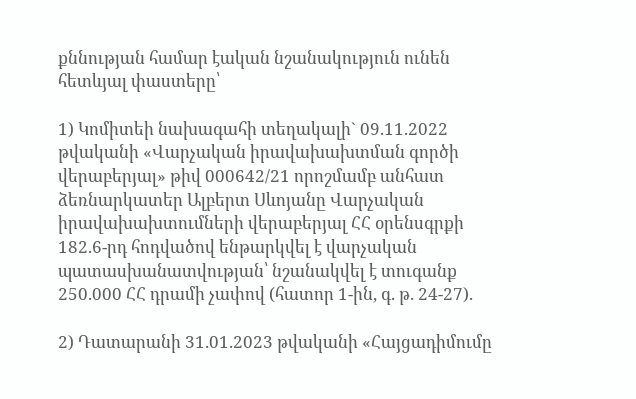քննության համար էական նշանակություն ունեն հետևյալ փաստերը՝

1) Կոմիտեի նախագահի տեղակալի` 09.11.2022 թվականի «Վարչական իրավախախտման գործի վերաբերյալ» թիվ 000642/21 որոշմամբ անհատ ձեռնարկատեր Ալբերտ Սևոյանը Վարչական իրավախախտումների վերաբերյալ ՀՀ օրենսգրքի 182.6-րդ հոդվածով ենթարկվել է վարչական պատասխանատվության՝ նշանակվել է տուգանք 250.000 ՀՀ դրամի չափով (հատոր 1-ին, գ. թ. 24-27).

2) Դատարանի 31.01.2023 թվականի «Հայցադիմումը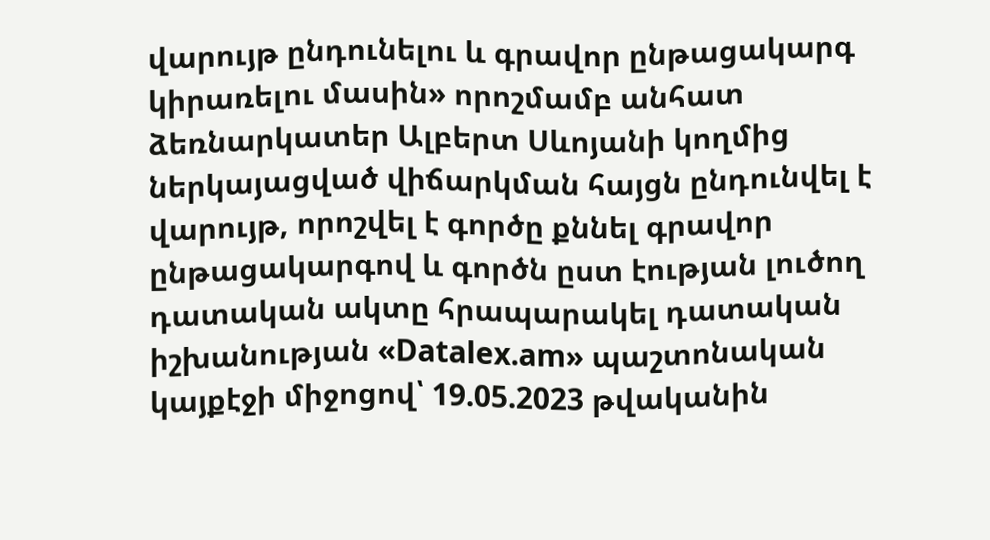վարույթ ընդունելու և գրավոր ընթացակարգ կիրառելու մասին» որոշմամբ անհատ ձեռնարկատեր Ալբերտ Սևոյանի կողմից ներկայացված վիճարկման հայցն ընդունվել է վարույթ, որոշվել է գործը քննել գրավոր ընթացակարգով և գործն ըստ էության լուծող դատական ակտը հրապարակել դատական իշխանության «Datalex.am» պաշտոնական կայքէջի միջոցով՝ 19.05.2023 թվականին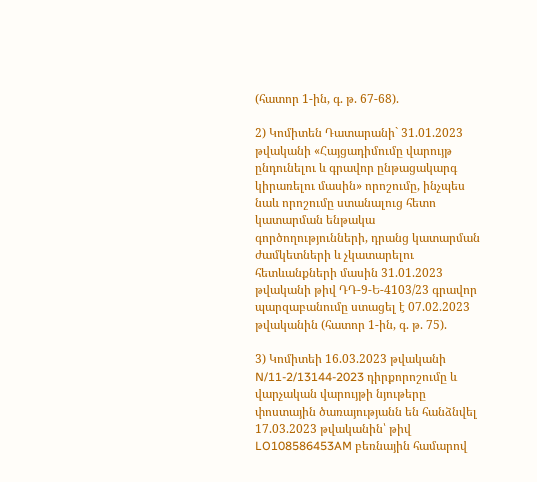(հատոր 1-ին, գ. թ. 67-68).

2) Կոմիտեն Դատարանի` 31.01.2023 թվականի «Հայցադիմումը վարույթ ընդունելու և գրավոր ընթացակարգ կիրառելու մասին» որոշումը, ինչպես նաև որոշումը ստանալուց հետո կատարման ենթակա գործողությունների, դրանց կատարման ժամկետների և չկատարելու հետևանքների մասին 31.01.2023 թվականի թիվ ԴԴ-9-Ե-4103/23 գրավոր պարզաբանումը ստացել է 07.02.2023 թվականին (հատոր 1-ին, գ. թ. 75).

3) Կոմիտեի 16.03.2023 թվականի N/11-2/13144-2023 դիրքորոշումը և վարչական վարույթի նյութերը փոստային ծառայությանն են հանձնվել 17.03.2023 թվականին՝ թիվ LO108586453AM բեռնային համարով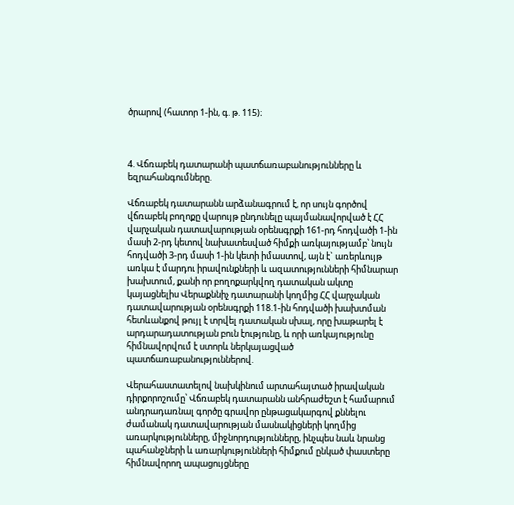ծրարով (հատոր 1-ին, գ. թ. 115)։



4. Վճռաբեկ դատարանի պատճառաբանությունները և եզրահանգումները.

Վճռաբեկ դատարանն արձանագրում է, որ սույն գործով վճռաբեկ բողոքը վարույթ ընդունելը պայմանավորված է ՀՀ վարչական դատավարության օրենսգրքի 161-րդ հոդվածի 1-ին մասի 2-րդ կետով նախատեսված հիմքի առկայությամբ՝ նույն հոդվածի 3-րդ մասի 1-ին կետի իմաստով, այն է` առերևույթ առկա է մարդու իրավունքների և ազատությունների հիմնարար խախտում, քանի որ բողոքարկվող դատական ակտը կայացնելիս Վերաքննիչ դատարանի կողմից ՀՀ վարչական դատավարության օրենսգրքի 118.1-ին հոդվածի խախտման հետևանքով թույլ է տրվել դատական սխալ, որը խաթարել է արդարադատության բուն էությունը, և որի առկայությունը հիմնավորվում է ստորև ներկայացված պատճառաբանություններով.

Վերահաստատելով նախկինում արտահայտած իրավական դիրքորոշումը՝ Վճռաբեկ դատարանն անհրաժեշտ է համարում անդրադառնալ գործը գրավոր ընթացակարգով քննելու ժամանակ դատավարության մասնակիցների կողմից առարկությունները, միջնորդությունները, ինչպես նաև նրանց պահանջների և առարկությունների հիմքում ընկած փաստերը հիմնավորող ապացույցները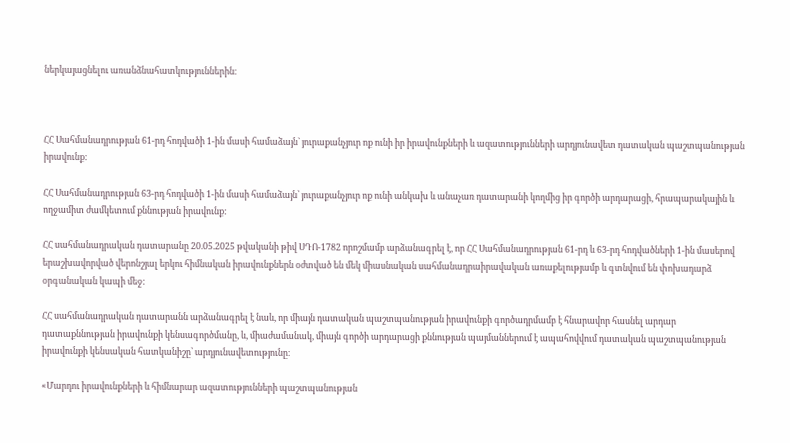ներկայացնելու առանձնահատկություններին։



ՀՀ Սահմանադրության 61-րդ հոդվածի 1-ին մասի համաձայն` յուրաքանչյուր ոք ունի իր իրավունքների և ազատությունների արդյունավետ դատական պաշտպանության իրավունք:

ՀՀ Սահմանադրության 63-րդ հոդվածի 1-ին մասի համաձայն՝ յուրաքանչյուր ոք ունի անկախ և անաչառ դատարանի կողմից իր գործի արդարացի, հրապարակային և ողջամիտ ժամկետում քննության իրավունք:

ՀՀ սահմանադրական դատարանը 20.05.2025 թվականի թիվ ՍԴՈ-1782 որոշմամբ արձանագրել է, որ ՀՀ Սահմանադրության 61-րդ և 63-րդ հոդվածների 1-ին մասերով երաշխավորված վերոնշյալ երկու հիմնական իրավունքներն օժտված են մեկ միասնական սահմանադրաիրավական առաքելությամբ և գտնվում են փոխադարձ օրգանական կապի մեջ:

ՀՀ սահմանադրական դատարանն արձանագրել է նաև, որ միայն դատական պաշտպանության իրավունքի գործադրմամբ է հնարավոր հասնել արդար դատաքննության իրավունքի կենսագործմանը, և, միաժամանակ, միայն գործի արդարացի քննության պայմաններում է ապահովվում դատական պաշտպանության իրավունքի կենսական հատկանիշը՝ արդյունավետությունը։

«Մարդու իրավունքների և հիմնարար ազատությունների պաշտպանության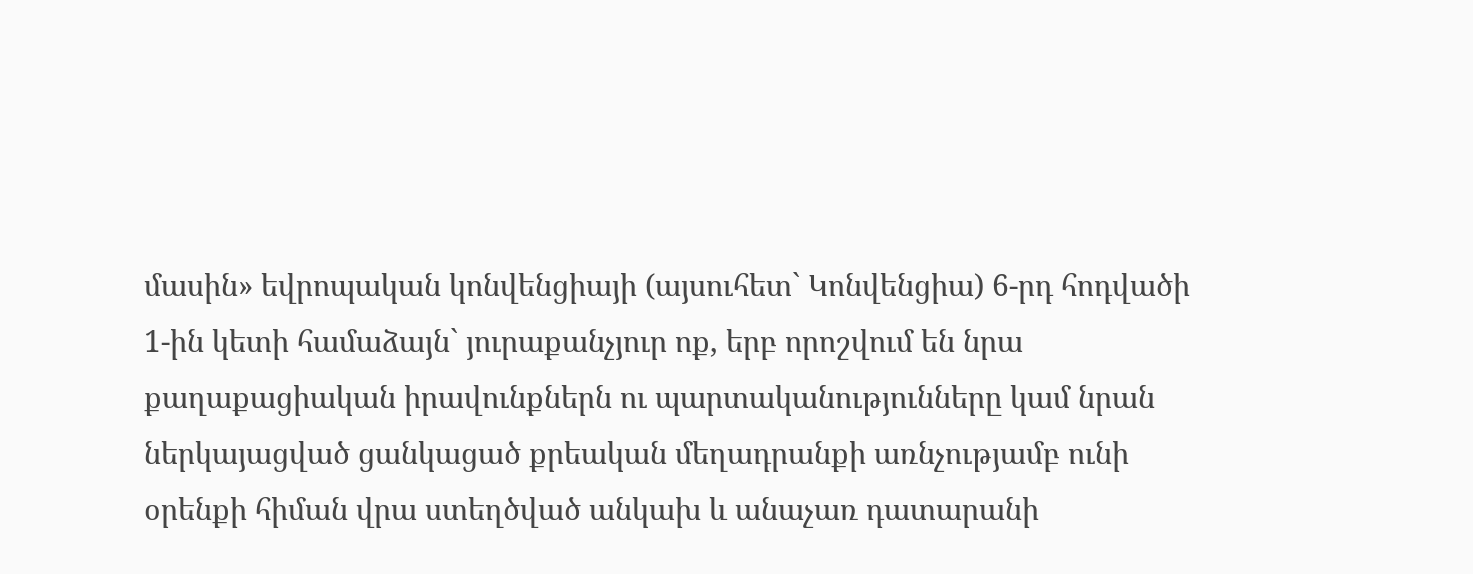մասին» եվրոպական կոնվենցիայի (այսուհետ` Կոնվենցիա) 6-րդ հոդվածի 1-ին կետի համաձայն` յուրաքանչյուր ոք, երբ որոշվում են նրա քաղաքացիական իրավունքներն ու պարտականությունները կամ նրան ներկայացված ցանկացած քրեական մեղադրանքի առնչությամբ ունի օրենքի հիման վրա ստեղծված անկախ և անաչառ դատարանի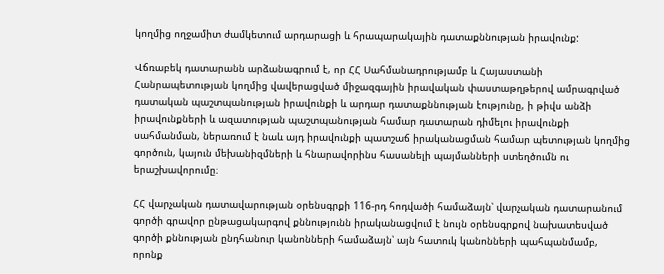կողմից ողջամիտ ժամկետում արդարացի և հրապարակային դատաքննության իրավունք:

Վճռաբեկ դատարանն արձանագրում է, որ ՀՀ Սահմանադրությամբ և Հայաստանի Հանրապետության կողմից վավերացված միջազգային իրավական փաստաթղթերով ամրագրված դատական պաշտպանության իրավունքի և արդար դատաքննության էությունը, ի թիվս անձի իրավունքների և ազատության պաշտպանության համար դատարան դիմելու իրավունքի սահմանման, ներառում է նաև այդ իրավունքի պատշաճ իրականացման համար պետության կողմից գործուն, կայուն մեխանիզմների և հնարավորինս հասանելի պայմանների ստեղծումն ու երաշխավորումը։

ՀՀ վարչական դատավարության օրենսգրքի 116-րդ հոդվածի համաձայն՝ վարչական դատարանում գործի գրավոր ընթացակարգով քննությունն իրականացվում է նույն օրենսգրքով նախատեսված գործի քննության ընդհանուր կանոնների համաձայն՝ այն հատուկ կանոնների պահպանմամբ, որոնք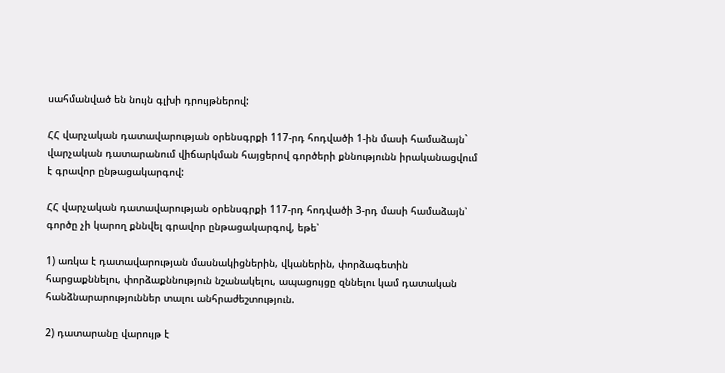սահմանված են նույն գլխի դրույթներով:

ՀՀ վարչական դատավարության օրենսգրքի 117-րդ հոդվածի 1-ին մասի համաձայն` վարչական դատարանում վիճարկման հայցերով գործերի քննությունն իրականացվում է գրավոր ընթացակարգով:

ՀՀ վարչական դատավարության օրենսգրքի 117-րդ հոդվածի 3-րդ մասի համաձայն՝ գործը չի կարող քննվել գրավոր ընթացակարգով, եթե՝

1) առկա է դատավարության մասնակիցներին, վկաներին, փորձագետին հարցաքննելու, փորձաքննություն նշանակելու, ապացույցը զննելու կամ դատական հանձնարարություններ տալու անհրաժեշտություն.

2) դատարանը վարույթ է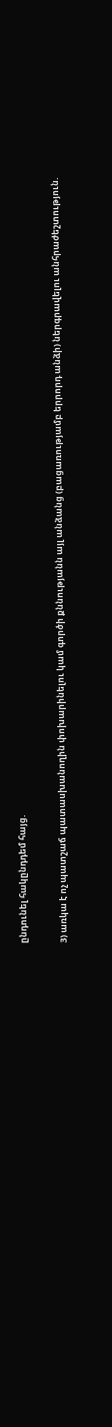ընդունել հակընդդեմ հայց.

3) առկա է ոչ պատշաճ պատասխանողին փոխարինելու կամ գործի քննությանն այլ անձանց (բացառությամբ երրորդ անձի) ներգրավելու անհրաժեշտություն.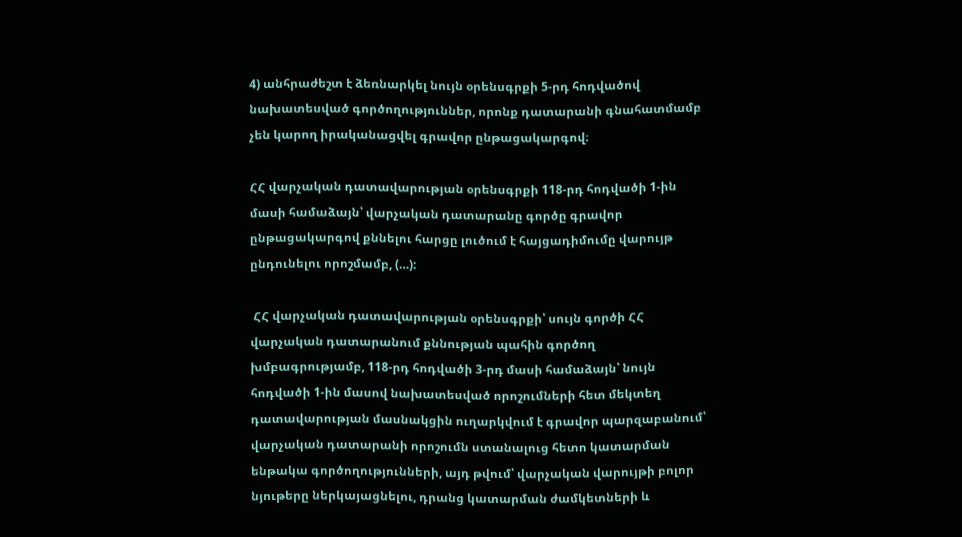4) անհրաժեշտ է ձեռնարկել նույն օրենսգրքի 5-րդ հոդվածով նախատեսված գործողություններ, որոնք դատարանի գնահատմամբ չեն կարող իրականացվել գրավոր ընթացակարգով։

ՀՀ վարչական դատավարության օրենսգրքի 118-րդ հոդվածի 1-ին մասի համաձայն՝ վարչական դատարանը գործը գրավոր ընթացակարգով քննելու հարցը լուծում է հայցադիմումը վարույթ ընդունելու որոշմամբ, (…):

 ՀՀ վարչական դատավարության օրենսգրքի՝ սույն գործի ՀՀ վարչական դատարանում քննության պահին գործող խմբագրությամբ, 118-րդ հոդվածի 3-րդ մասի համաձայն՝ նույն հոդվածի 1-ին մասով նախատեսված որոշումների հետ մեկտեղ դատավարության մասնակցին ուղարկվում է գրավոր պարզաբանում՝ վարչական դատարանի որոշումն ստանալուց հետո կատարման ենթակա գործողությունների, այդ թվում՝ վարչական վարույթի բոլոր նյութերը ներկայացնելու, դրանց կատարման ժամկետների և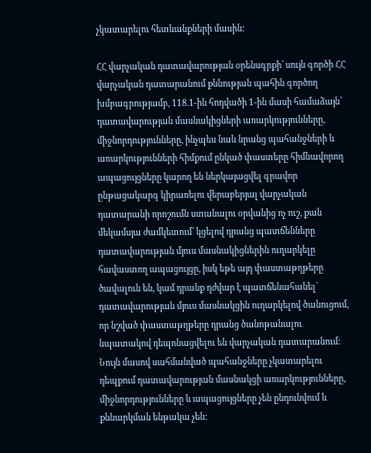չկատարելու հետևանքների մասին:

ՀՀ վարչական դատավարության օրենսգրքի՝ սույն գործի ՀՀ վարչական դատարանում քննության պահին գործող խմբագրությամբ, 118.1-ին հոդվածի 1-ին մասի համաձայն՝ դատավարության մասնակիցների առարկությունները, միջնորդությունները, ինչպես նաև նրանց պահանջների և առարկությունների հիմքում ընկած փաստերը հիմնավորող ապացույցները կարող են ներկայացվել գրավոր ընթացակարգ կիրառելու վերաբերյալ վարչական դատարանի որոշումն ստանալու օրվանից ոչ ուշ, քան մեկամսյա ժամկետում՝ կցելով դրանց պատճենները դատավարության մյուս մասնակիցներին ուղարկելը հավաստող ապացույցը, իսկ եթե այդ փաստաթղթերը ծավալուն են, կամ դրանք դժվար է պատճենահանել` դատավարության մյուս մասնակցին ուղարկելով ծանուցում, որ նշված փաստաթղթերը դրանց ծանոթանալու նպատակով դեպոնացվելու են վարչական դատարանում։ Նույն մասով սահմանված պահանջները չկատարելու դեպքում դատավարության մասնակցի առարկությունները, միջնորդությունները և ապացույցները չեն ընդունվում և քննարկման ենթակա չեն: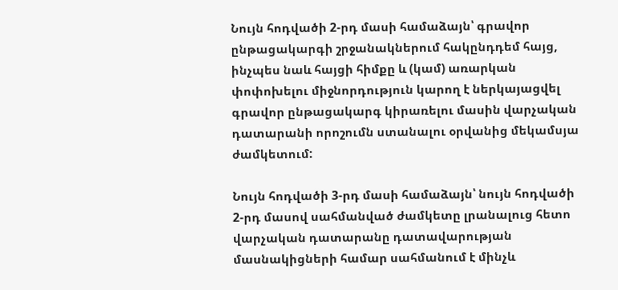Նույն հոդվածի 2-րդ մասի համաձայն՝ գրավոր ընթացակարգի շրջանակներում հակընդդեմ հայց, ինչպես նաև հայցի հիմքը և (կամ) առարկան փոփոխելու միջնորդություն կարող է ներկայացվել գրավոր ընթացակարգ կիրառելու մասին վարչական դատարանի որոշումն ստանալու օրվանից մեկամսյա ժամկետում:

Նույն հոդվածի 3-րդ մասի համաձայն՝ նույն հոդվածի 2-րդ մասով սահմանված ժամկետը լրանալուց հետո վարչական դատարանը դատավարության մասնակիցների համար սահմանում է մինչև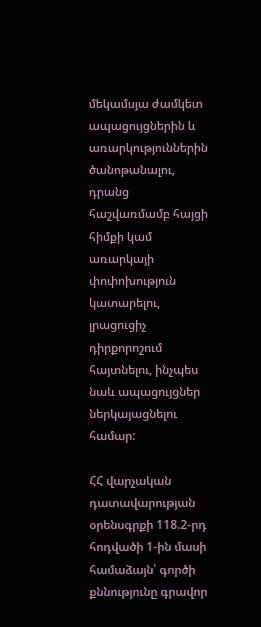մեկամսյա ժամկետ ապացույցներին և առարկություններին ծանոթանալու, դրանց հաշվառմամբ հայցի հիմքի կամ առարկայի փոփոխություն կատարելու, լրացուցիչ դիրքորոշում հայտնելու, ինչպես նաև ապացույցներ ներկայացնելու համար:

ՀՀ վարչական դատավարության օրենսգրքի 118.2-րդ հոդվածի 1-ին մասի համաձայն՝ գործի քննությունը գրավոր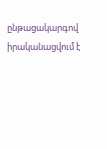ընթացակարգով իրականացվում է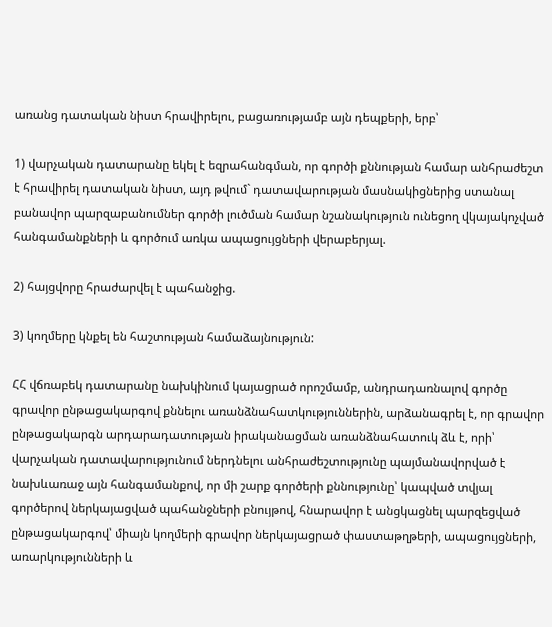առանց դատական նիստ հրավիրելու, բացառությամբ այն դեպքերի, երբ՝

1) վարչական դատարանը եկել է եզրահանգման, որ գործի քննության համար անհրաժեշտ է հրավիրել դատական նիստ, այդ թվում` դատավարության մասնակիցներից ստանալ բանավոր պարզաբանումներ գործի լուծման համար նշանակություն ունեցող վկայակոչված հանգամանքների և գործում առկա ապացույցների վերաբերյալ.

2) հայցվորը հրաժարվել է պահանջից.

3) կողմերը կնքել են հաշտության համաձայնություն:

ՀՀ վճռաբեկ դատարանը նախկինում կայացրած որոշմամբ, անդրադառնալով գործը գրավոր ընթացակարգով քննելու առանձնահատկություններին, արձանագրել է, որ գրավոր ընթացակարգն արդարադատության իրականացման առանձնահատուկ ձև է, որի՝ վարչական դատավարությունում ներդնելու անհրաժեշտությունը պայմանավորված է նախևառաջ այն հանգամանքով, որ մի շարք գործերի քննությունը՝ կապված տվյալ գործերով ներկայացված պահանջների բնույթով, հնարավոր է անցկացնել պարզեցված ընթացակարգով՝ միայն կողմերի գրավոր ներկայացրած փաստաթղթերի, ապացույցների, առարկությունների և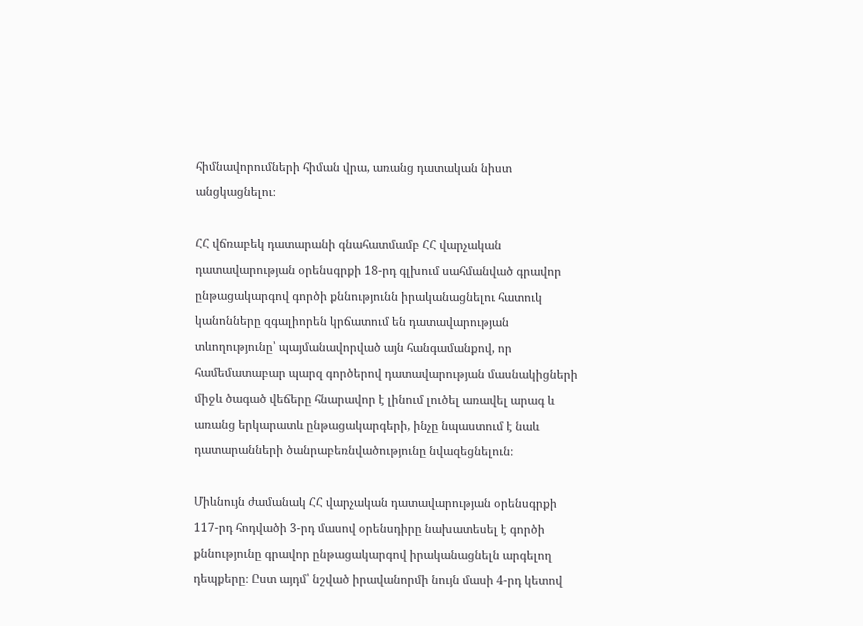հիմնավորումների հիման վրա, առանց դատական նիստ անցկացնելու։

ՀՀ վճռաբեկ դատարանի գնահատմամբ ՀՀ վարչական դատավարության օրենսգրքի 18-րդ գլխում սահմանված գրավոր ընթացակարգով գործի քննությունն իրականացնելու հատուկ կանոնները զգալիորեն կրճատում են դատավարության տևողությունը՝ պայմանավորված այն հանգամանքով, որ համեմատաբար պարզ գործերով դատավարության մասնակիցների միջև ծագած վեճերը հնարավոր է լինում լուծել առավել արագ և առանց երկարատև ընթացակարգերի, ինչը նպաստում է նաև դատարանների ծանրաբեռնվածությունը նվազեցնելուն։

Միևնույն ժամանակ ՀՀ վարչական դատավարության օրենսգրքի 117-րդ հոդվածի 3-րդ մասով օրենսդիրը նախատեսել է գործի քննությունը գրավոր ընթացակարգով իրականացնելն արգելող դեպքերը։ Ըստ այդմ՝ նշված իրավանորմի նույն մասի 4-րդ կետով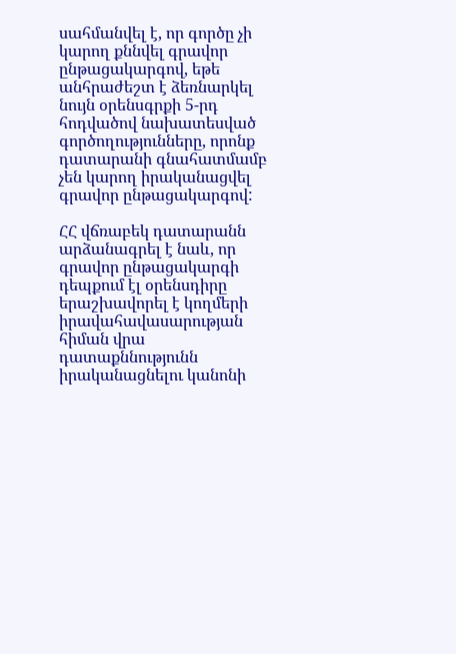սահմանվել է, որ գործը չի կարող քննվել գրավոր ընթացակարգով, եթե անհրաժեշտ է ձեռնարկել նույն օրենսգրքի 5-րդ հոդվածով նախատեսված գործողությունները, որոնք դատարանի գնահատմամբ չեն կարող իրականացվել գրավոր ընթացակարգով:

ՀՀ վճռաբեկ դատարանն արձանագրել է նաև, որ գրավոր ընթացակարգի դեպքում էլ օրենսդիրը երաշխավորել է կողմերի իրավահավասարության հիման վրա դատաքննությունն իրականացնելու կանոնի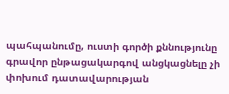պահպանումը, ուստի գործի քննությունը գրավոր ընթացակարգով անցկացնելը չի փոխում դատավարության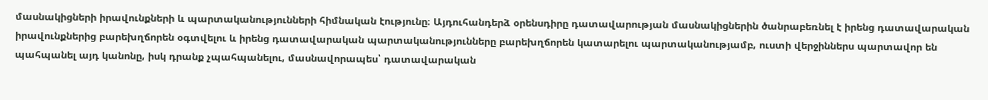մասնակիցների իրավունքների և պարտականությունների հիմնական էությունը։ Այդուհանդերձ օրենսդիրը դատավարության մասնակիցներին ծանրաբեռնել է իրենց դատավարական իրավունքներից բարեխղճորեն օգտվելու և իրենց դատավարական պարտականությունները բարեխղճորեն կատարելու պարտականությամբ, ուստի վերջիններս պարտավոր են պահպանել այդ կանոնը, իսկ դրանք չպահպանելու, մասնավորապես՝ դատավարական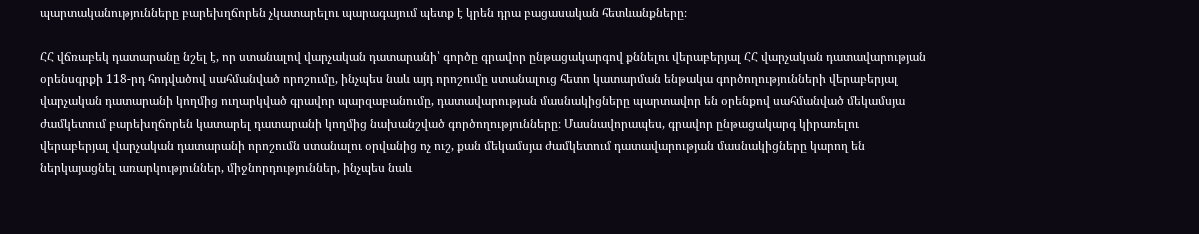պարտականությունները բարեխղճորեն չկատարելու պարագայում պետք է կրեն դրա բացասական հետևանքները։

ՀՀ վճռաբեկ դատարանը նշել է, որ ստանալով վարչական դատարանի՝ գործը գրավոր ընթացակարգով քննելու վերաբերյալ ՀՀ վարչական դատավարության օրենսգրքի 118-րդ հոդվածով սահմանված որոշումը, ինչպես նաև այդ որոշումը ստանալուց հետո կատարման ենթակա գործողությունների վերաբերյալ վարչական դատարանի կողմից ուղարկված գրավոր պարզաբանումը, դատավարության մասնակիցները պարտավոր են օրենքով սահմանված մեկամսյա ժամկետում բարեխղճորեն կատարել դատարանի կողմից նախանշված գործողությունները։ Մասնավորապես, գրավոր ընթացակարգ կիրառելու վերաբերյալ վարչական դատարանի որոշումն ստանալու օրվանից ոչ ուշ, քան մեկամսյա ժամկետում դատավարության մասնակիցները կարող են ներկայացնել առարկություններ, միջնորդություններ, ինչպես նաև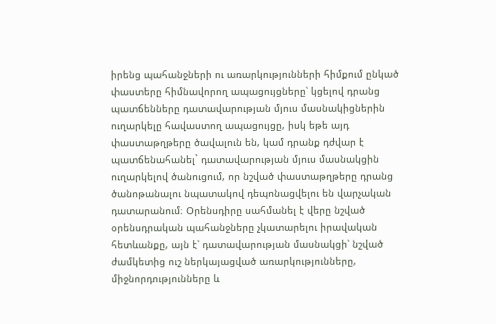իրենց պահանջների ու առարկությունների հիմքում ընկած փաստերը հիմնավորող ապացույցները՝ կցելով դրանց պատճենները դատավարության մյուս մասնակիցներին ուղարկելը հավաստող ապացույցը, իսկ եթե այդ փաստաթղթերը ծավալուն են, կամ դրանք դժվար է պատճենահանել` դատավարության մյուս մասնակցին ուղարկելով ծանուցում, որ նշված փաստաթղթերը դրանց ծանոթանալու նպատակով դեպոնացվելու են վարչական դատարանում։ Օրենսդիրը սահմանել է վերը նշված օրենսդրական պահանջները չկատարելու իրավական հետևանքը, այն է՝ դատավարության մասնակցի՝ նշված ժամկետից ուշ ներկայացված առարկությունները, միջնորդությունները և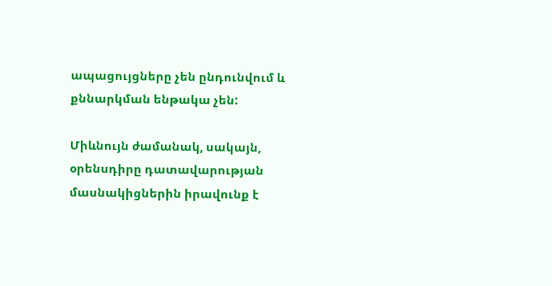ապացույցները չեն ընդունվում և քննարկման ենթակա չեն:

Միևնույն ժամանակ, սակայն, օրենսդիրը դատավարության մասնակիցներին իրավունք է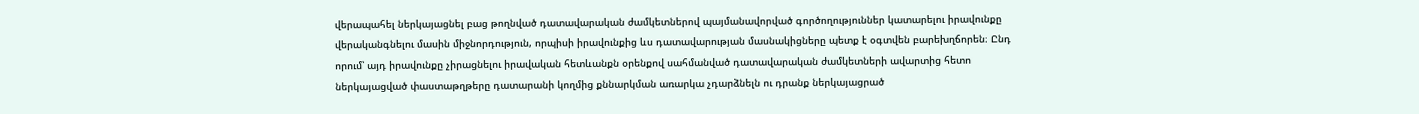վերապահել ներկայացնել բաց թողնված դատավարական ժամկետներով պայմանավորված գործողություններ կատարելու իրավունքը վերականգնելու մասին միջնորդություն, որպիսի իրավունքից ևս դատավարության մասնակիցները պետք է օգտվեն բարեխղճորեն։ Ընդ որում՝ այդ իրավունքը չիրացնելու իրավական հետևանքն օրենքով սահմանված դատավարական ժամկետների ավարտից հետո ներկայացված փաստաթղթերը դատարանի կողմից քննարկման առարկա չդարձնելն ու դրանք ներկայացրած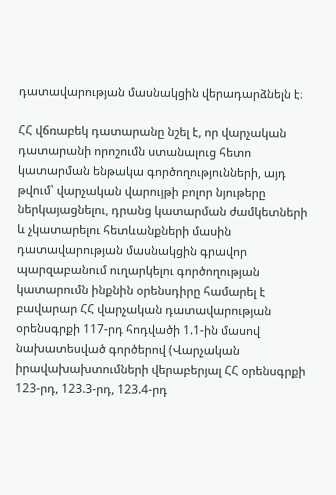դատավարության մասնակցին վերադարձնելն է։

ՀՀ վճռաբեկ դատարանը նշել է, որ վարչական դատարանի որոշումն ստանալուց հետո կատարման ենթակա գործողությունների, այդ թվում՝ վարչական վարույթի բոլոր նյութերը ներկայացնելու, դրանց կատարման ժամկետների և չկատարելու հետևանքների մասին դատավարության մասնակցին գրավոր պարզաբանում ուղարկելու գործողության կատարումն ինքնին օրենսդիրը համարել է բավարար ՀՀ վարչական դատավարության օրենսգրքի 117-րդ հոդվածի 1.1-ին մասով նախատեսված գործերով (Վարչական իրավախախտումների վերաբերյալ ՀՀ օրենսգրքի 123-րդ, 123.3-րդ, 123.4-րդ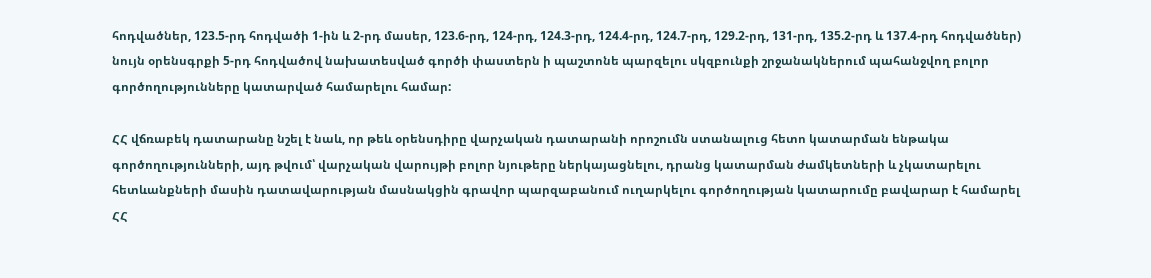հոդվածներ, 123.5-րդ հոդվածի 1-ին և 2-րդ մասեր, 123.6-րդ, 124-րդ, 124.3-րդ, 124.4-րդ, 124.7-րդ, 129.2-րդ, 131-րդ, 135.2-րդ և 137.4-րդ հոդվածներ) նույն օրենսգրքի 5-րդ հոդվածով նախատեսված գործի փաստերն ի պաշտոնե պարզելու սկզբունքի շրջանակներում պահանջվող բոլոր գործողությունները կատարված համարելու համար:

ՀՀ վճռաբեկ դատարանը նշել է նաև, որ թեև օրենսդիրը վարչական դատարանի որոշումն ստանալուց հետո կատարման ենթակա գործողությունների, այդ թվում՝ վարչական վարույթի բոլոր նյութերը ներկայացնելու, դրանց կատարման ժամկետների և չկատարելու հետևանքների մասին դատավարության մասնակցին գրավոր պարզաբանում ուղարկելու գործողության կատարումը բավարար է համարել ՀՀ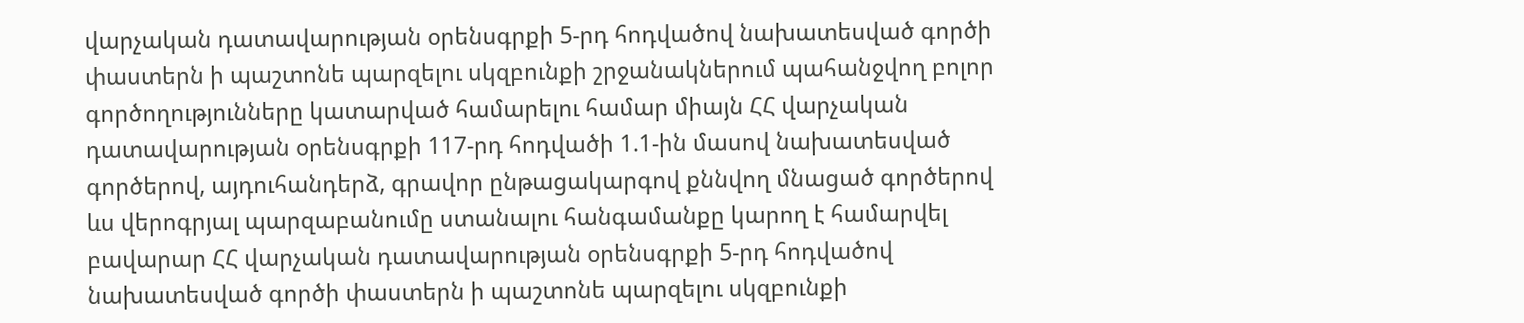վարչական դատավարության օրենսգրքի 5-րդ հոդվածով նախատեսված գործի փաստերն ի պաշտոնե պարզելու սկզբունքի շրջանակներում պահանջվող բոլոր գործողությունները կատարված համարելու համար միայն ՀՀ վարչական դատավարության օրենսգրքի 117-րդ հոդվածի 1.1-ին մասով նախատեսված գործերով, այդուհանդերձ, գրավոր ընթացակարգով քննվող մնացած գործերով ևս վերոգրյալ պարզաբանումը ստանալու հանգամանքը կարող է համարվել բավարար ՀՀ վարչական դատավարության օրենսգրքի 5-րդ հոդվածով նախատեսված գործի փաստերն ի պաշտոնե պարզելու սկզբունքի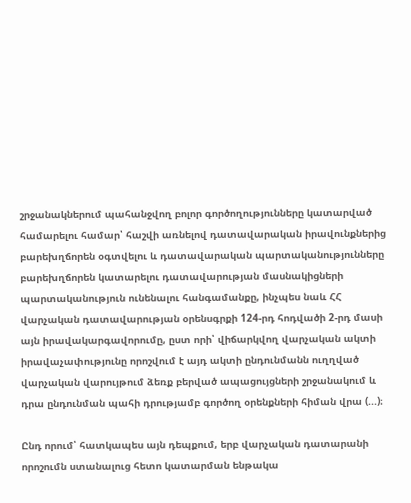շրջանակներում պահանջվող բոլոր գործողությունները կատարված համարելու համար՝ հաշվի առնելով դատավարական իրավունքներից բարեխղճորեն օգտվելու և դատավարական պարտականությունները բարեխղճորեն կատարելու դատավարության մասնակիցների պարտականություն ունենալու հանգամանքը, ինչպես նաև ՀՀ վարչական դատավարության օրենսգրքի 124-րդ հոդվածի 2-րդ մասի այն իրավակարգավորումը, ըստ որի՝ վիճարկվող վարչական ակտի իրավաչափությունը որոշվում է այդ ակտի ընդունմանն ուղղված վարչական վարույթում ձեռք բերված ապացույցների շրջանակում և դրա ընդունման պահի դրությամբ գործող օրենքների հիման վրա (...)։

Ընդ որում՝ հատկապես այն դեպքում, երբ վարչական դատարանի որոշումն ստանալուց հետո կատարման ենթակա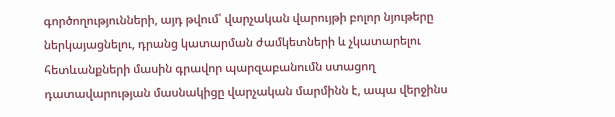գործողությունների, այդ թվում՝ վարչական վարույթի բոլոր նյութերը ներկայացնելու, դրանց կատարման ժամկետների և չկատարելու հետևանքների մասին գրավոր պարզաբանումն ստացող դատավարության մասնակիցը վարչական մարմինն է, ապա վերջինս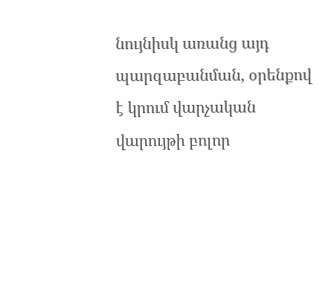նույնիսկ առանց այդ պարզաբանման, օրենքով է կրում վարչական վարույթի բոլոր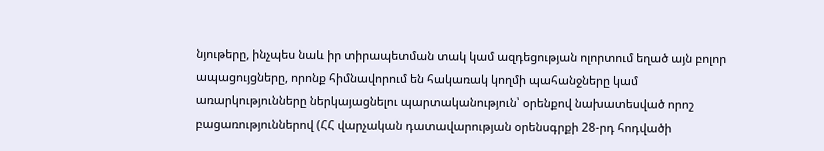նյութերը, ինչպես նաև իր տիրապետման տակ կամ ազդեցության ոլորտում եղած այն բոլոր ապացույցները, որոնք հիմնավորում են հակառակ կողմի պահանջները կամ առարկությունները ներկայացնելու պարտականություն՝ օրենքով նախատեսված որոշ բացառություններով (ՀՀ վարչական դատավարության օրենսգրքի 28-րդ հոդվածի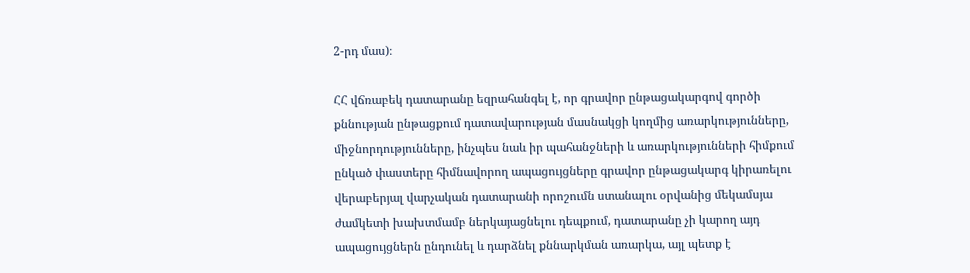2-րդ մաս)։

ՀՀ վճռաբեկ դատարանը եզրահանգել է, որ գրավոր ընթացակարգով գործի քննության ընթացքում դատավարության մասնակցի կողմից առարկությունները, միջնորդությունները, ինչպես նաև իր պահանջների և առարկությունների հիմքում ընկած փաստերը հիմնավորող ապացույցները գրավոր ընթացակարգ կիրառելու վերաբերյալ վարչական դատարանի որոշումն ստանալու օրվանից մեկամսյա ժամկետի խախտմամբ ներկայացնելու դեպքում, դատարանը չի կարող այդ ապացույցներն ընդունել և դարձնել քննարկման առարկա, այլ պետք է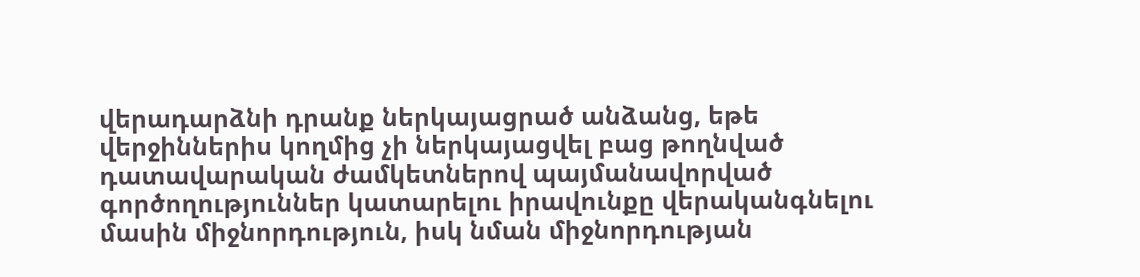վերադարձնի դրանք ներկայացրած անձանց, եթե վերջիններիս կողմից չի ներկայացվել բաց թողնված դատավարական ժամկետներով պայմանավորված գործողություններ կատարելու իրավունքը վերականգնելու մասին միջնորդություն, իսկ նման միջնորդության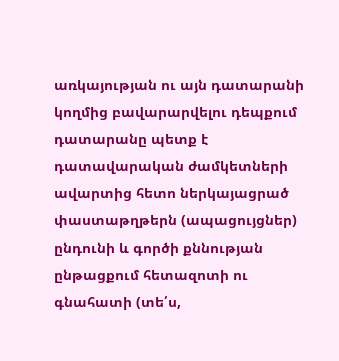առկայության ու այն դատարանի կողմից բավարարվելու դեպքում դատարանը պետք է դատավարական ժամկետների ավարտից հետո ներկայացրած փաստաթղթերն (ապացույցներ) ընդունի և գործի քննության ընթացքում հետազոտի ու գնահատի (տե՛ս,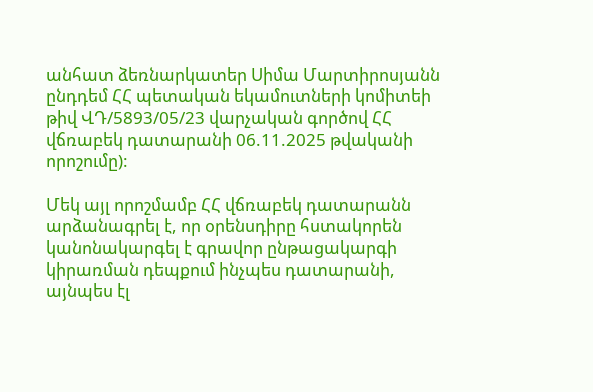անհատ ձեռնարկատեր Սիմա Մարտիրոսյանն ընդդեմ ՀՀ պետական եկամուտների կոմիտեի թիվ ՎԴ/5893/05/23 վարչական գործով ՀՀ վճռաբեկ դատարանի 06.11.2025 թվականի որոշումը):

Մեկ այլ որոշմամբ ՀՀ վճռաբեկ դատարանն արձանագրել է, որ օրենսդիրը հստակորեն կանոնակարգել է գրավոր ընթացակարգի կիրառման դեպքում ինչպես դատարանի, այնպես էլ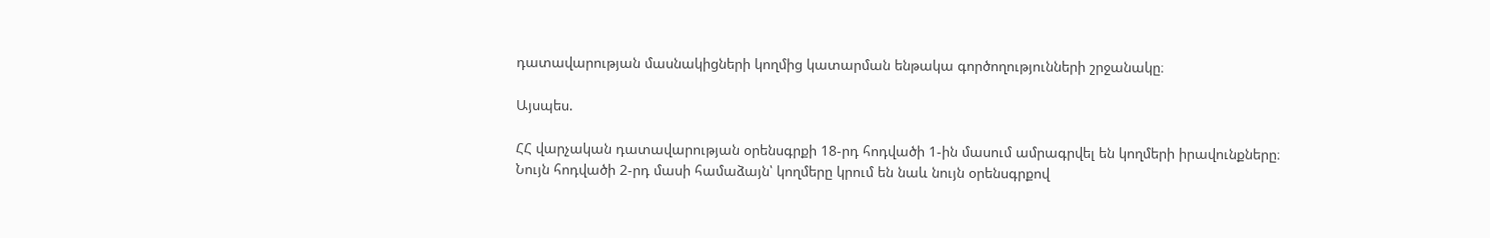դատավարության մասնակիցների կողմից կատարման ենթակա գործողությունների շրջանակը։

Այսպես.

ՀՀ վարչական դատավարության օրենսգրքի 18-րդ հոդվածի 1-ին մասում ամրագրվել են կողմերի իրավունքները։ Նույն հոդվածի 2-րդ մասի համաձայն՝ կողմերը կրում են նաև նույն օրենսգրքով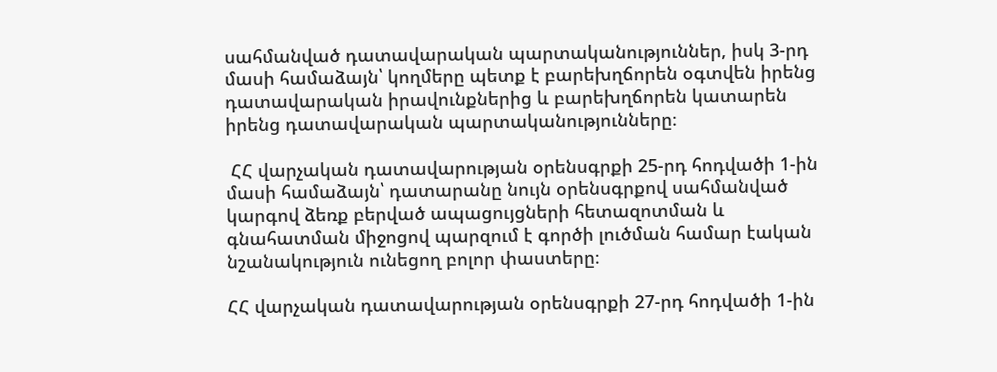սահմանված դատավարական պարտականություններ, իսկ 3-րդ մասի համաձայն՝ կողմերը պետք է բարեխղճորեն օգտվեն իրենց դատավարական իրավունքներից և բարեխղճորեն կատարեն իրենց դատավարական պարտականությունները։

 ՀՀ վարչական դատավարության օրենսգրքի 25-րդ հոդվածի 1-ին մասի համաձայն՝ դատարանը նույն օրենսգրքով սահմանված կարգով ձեռք բերված ապացույցների հետազոտման և գնահատման միջոցով պարզում է գործի լուծման համար էական նշանակություն ունեցող բոլոր փաստերը։

ՀՀ վարչական դատավարության օրենսգրքի 27-րդ հոդվածի 1-ին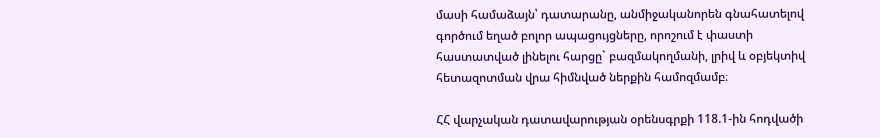մասի համաձայն՝ դատարանը, անմիջականորեն գնահատելով գործում եղած բոլոր ապացույցները, որոշում է փաստի հաստատված լինելու հարցը` բազմակողմանի, լրիվ և օբյեկտիվ հետազոտման վրա հիմնված ներքին համոզմամբ։

ՀՀ վարչական դատավարության օրենսգրքի 118.1-ին հոդվածի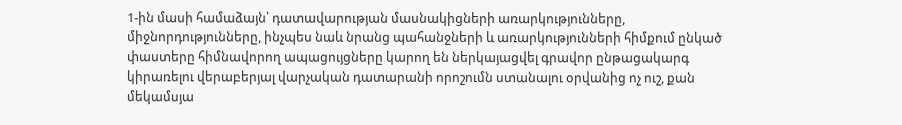1-ին մասի համաձայն՝ դատավարության մասնակիցների առարկությունները, միջնորդությունները, ինչպես նաև նրանց պահանջների և առարկությունների հիմքում ընկած փաստերը հիմնավորող ապացույցները կարող են ներկայացվել գրավոր ընթացակարգ կիրառելու վերաբերյալ վարչական դատարանի որոշումն ստանալու օրվանից ոչ ուշ, քան մեկամսյա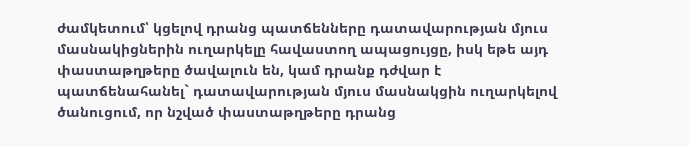ժամկետում՝ կցելով դրանց պատճենները դատավարության մյուս մասնակիցներին ուղարկելը հավաստող ապացույցը, իսկ եթե այդ փաստաթղթերը ծավալուն են, կամ դրանք դժվար է պատճենահանել` դատավարության մյուս մասնակցին ուղարկելով ծանուցում, որ նշված փաստաթղթերը դրանց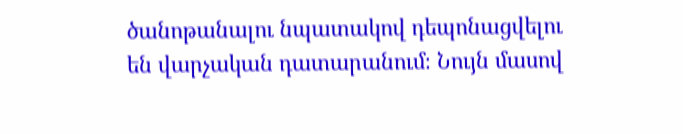ծանոթանալու նպատակով դեպոնացվելու են վարչական դատարանում։ Նույն մասով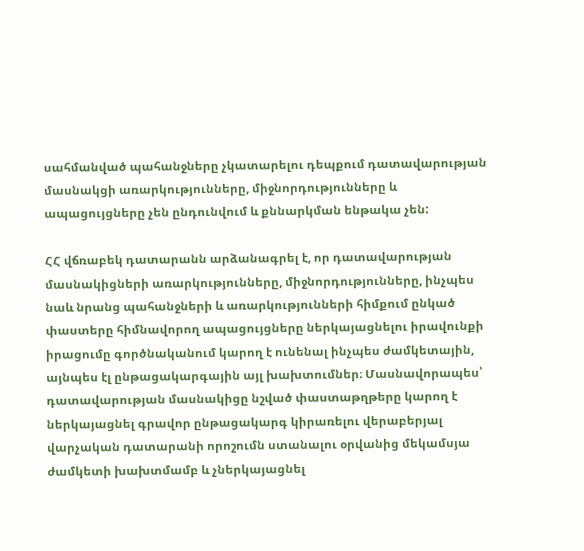սահմանված պահանջները չկատարելու դեպքում դատավարության մասնակցի առարկությունները, միջնորդությունները և ապացույցները չեն ընդունվում և քննարկման ենթակա չեն:

ՀՀ վճռաբեկ դատարանն արձանագրել է, որ դատավարության մասնակիցների առարկությունները, միջնորդությունները, ինչպես նաև նրանց պահանջների և առարկությունների հիմքում ընկած փաստերը հիմնավորող ապացույցները ներկայացնելու իրավունքի իրացումը գործնականում կարող է ունենալ ինչպես ժամկետային, այնպես էլ ընթացակարգային այլ խախտումներ։ Մասնավորապես՝ դատավարության մասնակիցը նշված փաստաթղթերը կարող է ներկայացնել գրավոր ընթացակարգ կիրառելու վերաբերյալ վարչական դատարանի որոշումն ստանալու օրվանից մեկամսյա ժամկետի խախտմամբ և չներկայացնել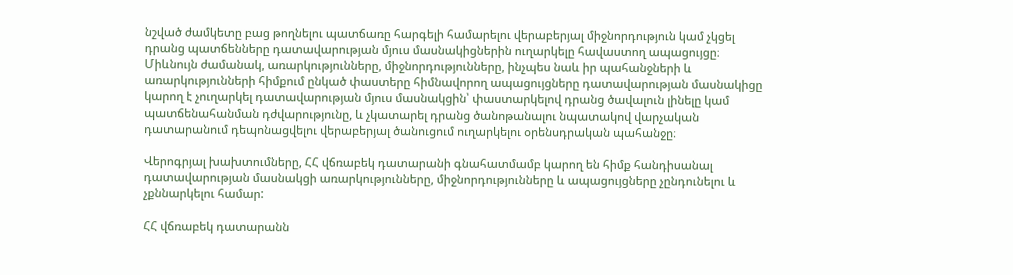նշված ժամկետը բաց թողնելու պատճառը հարգելի համարելու վերաբերյալ միջնորդություն կամ չկցել դրանց պատճենները դատավարության մյուս մասնակիցներին ուղարկելը հավաստող ապացույցը։ Միևնույն ժամանակ, առարկությունները, միջնորդությունները, ինչպես նաև իր պահանջների և առարկությունների հիմքում ընկած փաստերը հիմնավորող ապացույցները դատավարության մասնակիցը կարող է չուղարկել դատավարության մյուս մասնակցին՝ փաստարկելով դրանց ծավալուն լինելը կամ պատճենահանման դժվարությունը, և չկատարել դրանց ծանոթանալու նպատակով վարչական դատարանում դեպոնացվելու վերաբերյալ ծանուցում ուղարկելու օրենսդրական պահանջը։

Վերոգրյալ խախտումները, ՀՀ վճռաբեկ դատարանի գնահատմամբ կարող են հիմք հանդիսանալ դատավարության մասնակցի առարկությունները, միջնորդությունները և ապացույցները չընդունելու և չքննարկելու համար:

ՀՀ վճռաբեկ դատարանն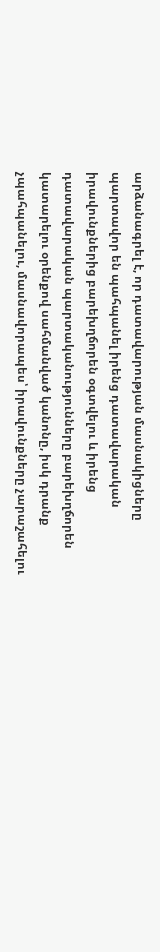արձանագրել է, որ դատավարության մասնակիցները պարտավոր են պահպանել իրենց դատավարական իրավունքներից բարեխղճորեն օգտվելու և իրենց դատավարական պարտականությունները բարեխղճորեն կատարելու օրենքով սահմանված կանոնը, իսկ դրանք չպահպանելու, մասնավորապես՝ իրավունքները չարաշահելու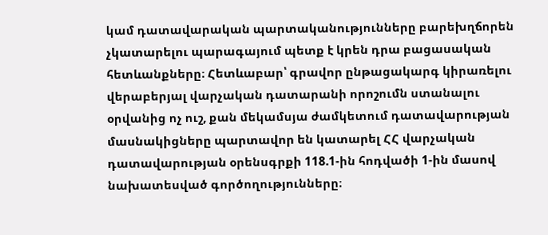կամ դատավարական պարտականությունները բարեխղճորեն չկատարելու պարագայում պետք է կրեն դրա բացասական հետևանքները։ Հետևաբար՝ գրավոր ընթացակարգ կիրառելու վերաբերյալ վարչական դատարանի որոշումն ստանալու օրվանից ոչ ուշ, քան մեկամսյա ժամկետում դատավարության մասնակիցները պարտավոր են կատարել ՀՀ վարչական դատավարության օրենսգրքի 118.1-ին հոդվածի 1-ին մասով նախատեսված գործողությունները։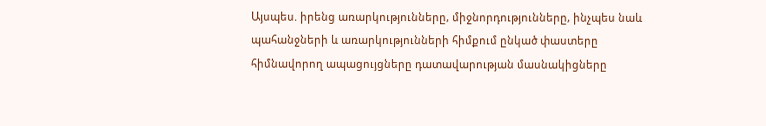Այսպես. իրենց առարկությունները, միջնորդությունները, ինչպես նաև պահանջների և առարկությունների հիմքում ընկած փաստերը հիմնավորող ապացույցները դատավարության մասնակիցները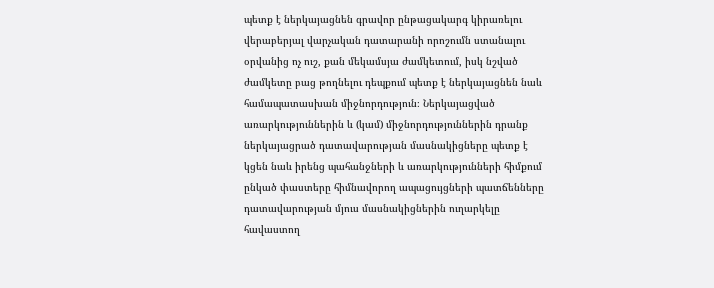պետք է ներկայացնեն գրավոր ընթացակարգ կիրառելու վերաբերյալ վարչական դատարանի որոշումն ստանալու օրվանից ոչ ուշ, քան մեկամսյա ժամկետում, իսկ նշված ժամկետը բաց թողնելու դեպքում պետք է ներկայացնեն նաև համապատասխան միջնորդություն։ Ներկայացված առարկություններին և (կամ) միջնորդություններին դրանք ներկայացրած դատավարության մասնակիցները պետք է կցեն նաև իրենց պահանջների և առարկությունների հիմքում ընկած փաստերը հիմնավորող ապացույցների պատճենները դատավարության մյուս մասնակիցներին ուղարկելը հավաստող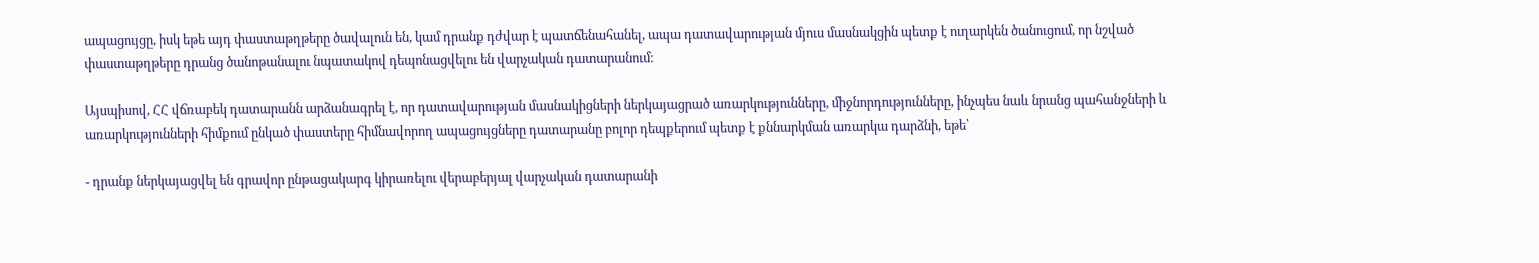ապացույցը, իսկ եթե այդ փաստաթղթերը ծավալուն են, կամ դրանք դժվար է պատճենահանել, ապա դատավարության մյուս մասնակցին պետք է ուղարկեն ծանուցում, որ նշված փաստաթղթերը դրանց ծանոթանալու նպատակով դեպոնացվելու են վարչական դատարանում։

Այսպիսով, ՀՀ վճռաբեկ դատարանն արձանագրել է, որ դատավարության մասնակիցների ներկայացրած առարկությունները, միջնորդությունները, ինչպես նաև նրանց պահանջների և առարկությունների հիմքում ընկած փաստերը հիմնավորող ապացույցները դատարանը բոլոր դեպքերում պետք է քննարկման առարկա դարձնի, եթե՝

- դրանք ներկայացվել են գրավոր ընթացակարգ կիրառելու վերաբերյալ վարչական դատարանի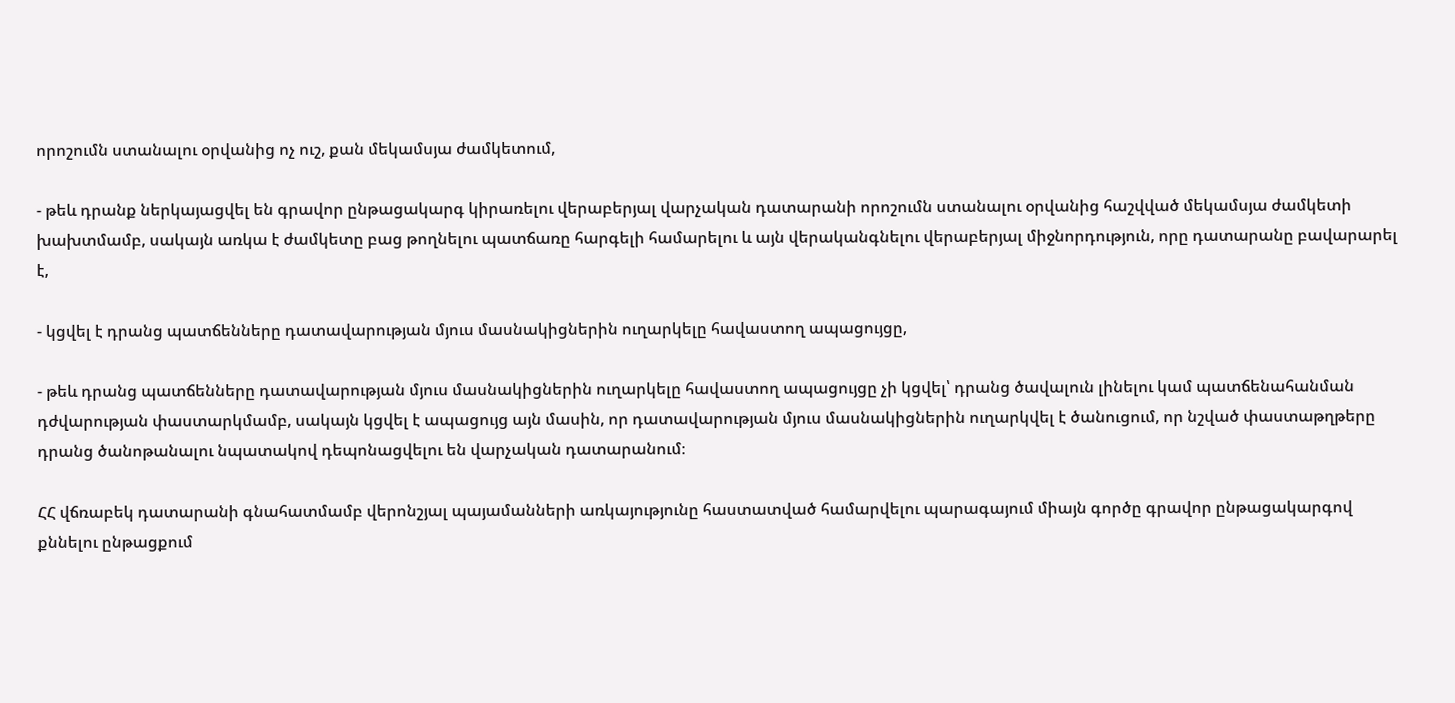որոշումն ստանալու օրվանից ոչ ուշ, քան մեկամսյա ժամկետում,

- թեև դրանք ներկայացվել են գրավոր ընթացակարգ կիրառելու վերաբերյալ վարչական դատարանի որոշումն ստանալու օրվանից հաշվված մեկամսյա ժամկետի խախտմամբ, սակայն առկա է ժամկետը բաց թողնելու պատճառը հարգելի համարելու և այն վերականգնելու վերաբերյալ միջնորդություն, որը դատարանը բավարարել է,

- կցվել է դրանց պատճենները դատավարության մյուս մասնակիցներին ուղարկելը հավաստող ապացույցը,

- թեև դրանց պատճենները դատավարության մյուս մասնակիցներին ուղարկելը հավաստող ապացույցը չի կցվել՝ դրանց ծավալուն լինելու կամ պատճենահանման դժվարության փաստարկմամբ, սակայն կցվել է ապացույց այն մասին, որ դատավարության մյուս մասնակիցներին ուղարկվել է ծանուցում, որ նշված փաստաթղթերը դրանց ծանոթանալու նպատակով դեպոնացվելու են վարչական դատարանում։

ՀՀ վճռաբեկ դատարանի գնահատմամբ վերոնշյալ պայամանների առկայությունը հաստատված համարվելու պարագայում միայն գործը գրավոր ընթացակարգով քննելու ընթացքում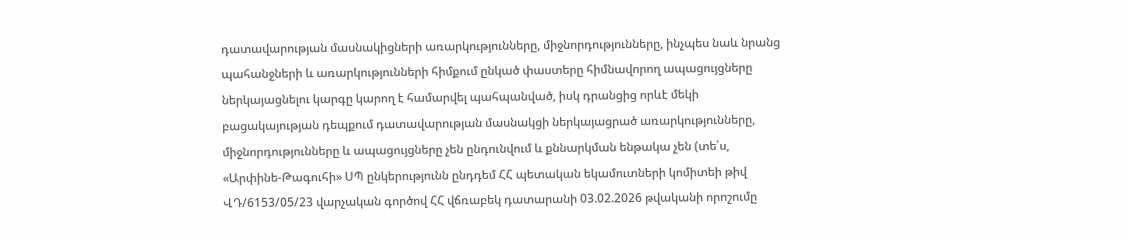դատավարության մասնակիցների առարկությունները, միջնորդությունները, ինչպես նաև նրանց պահանջների և առարկությունների հիմքում ընկած փաստերը հիմնավորող ապացույցները ներկայացնելու կարգը կարող է համարվել պահպանված, իսկ դրանցից որևէ մեկի բացակայության դեպքում դատավարության մասնակցի ներկայացրած առարկությունները, միջնորդությունները և ապացույցները չեն ընդունվում և քննարկման ենթակա չեն (տե՛ս, «Արփինե-Թագուհի» ՍՊ ընկերությունն ընդդեմ ՀՀ պետական եկամուտների կոմիտեի թիվ ՎԴ/6153/05/23 վարչական գործով ՀՀ վճռաբեկ դատարանի 03.02.2026 թվականի որոշումը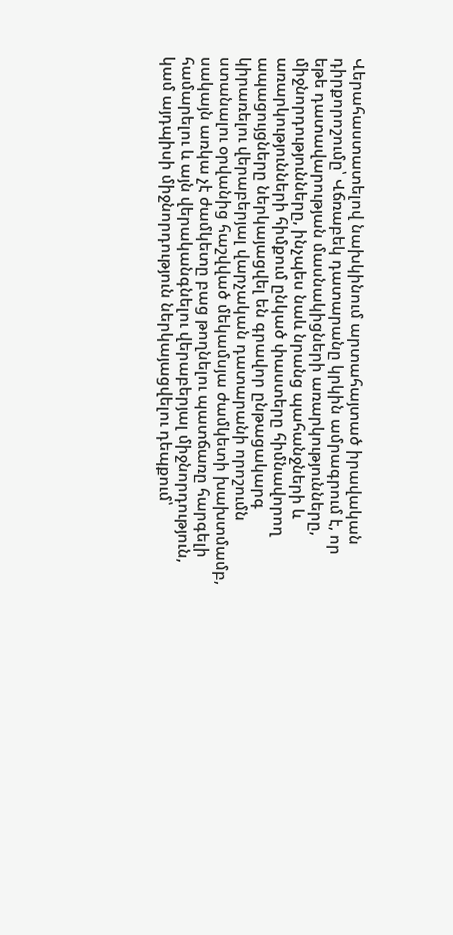Վերահաստատելով նախկինում արտահայտած իրավական դիրքորոշումը՝ Վճռաբեկ դատարանը կրկին ամրագրում է, որ եթե դատավարության մասնակիցների առարկությունները, միջնորդությունները, ինչպես նաև նրանց պահանջների և առարկությունների հիմքում ընկած փաստերը հիմնավորող ապացույցները ներկայացվել են գրավոր ընթացակարգ կիրառելու վերաբերյալ վարչական դատարանի որոշումն ստանալու օրվանից հաշվված մեկամսյա ժամկետի խախտմամբ, սակայն առկա չէ ժամկետը բաց թողնելու պատճառը հարգելի համարելու և այն վերականգնելու վերաբերյալ միջնորդություն, կամ այդպիսի միջնորդություն ներկայացվելու դեպքում՝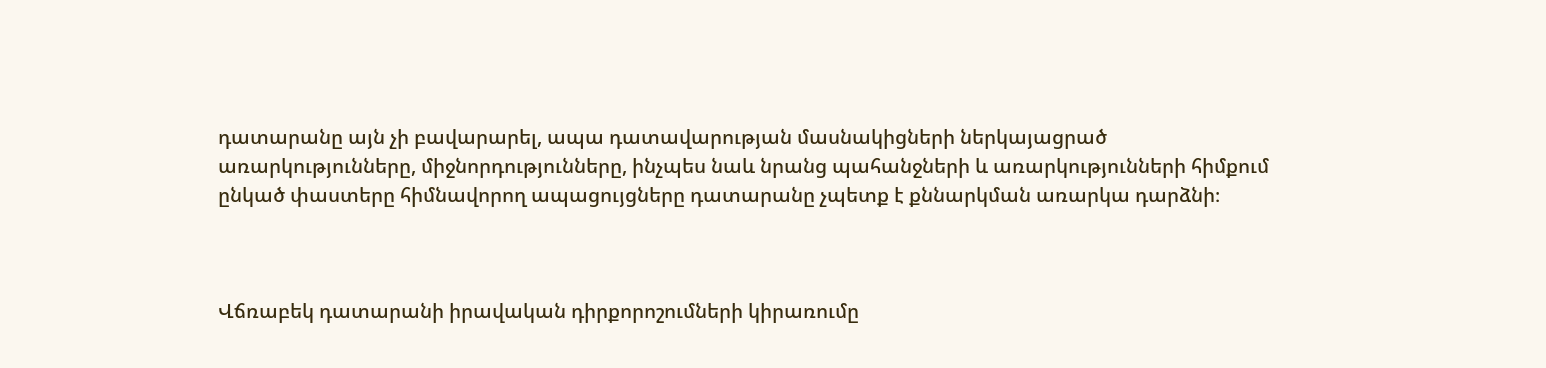դատարանը այն չի բավարարել, ապա դատավարության մասնակիցների ներկայացրած առարկությունները, միջնորդությունները, ինչպես նաև նրանց պահանջների և առարկությունների հիմքում ընկած փաստերը հիմնավորող ապացույցները դատարանը չպետք է քննարկման առարկա դարձնի։



Վճռաբեկ դատարանի իրավական դիրքորոշումների կիրառումը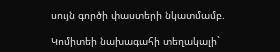սույն գործի փաստերի նկատմամբ.

Կոմիտեի նախագահի տեղակալի`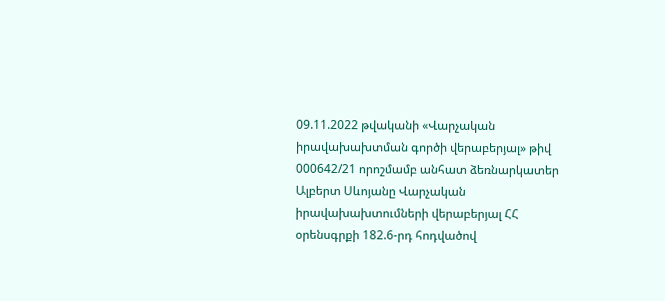09.11.2022 թվականի «Վարչական իրավախախտման գործի վերաբերյալ» թիվ 000642/21 որոշմամբ անհատ ձեռնարկատեր Ալբերտ Սևոյանը Վարչական իրավախախտումների վերաբերյալ ՀՀ օրենսգրքի 182.6-րդ հոդվածով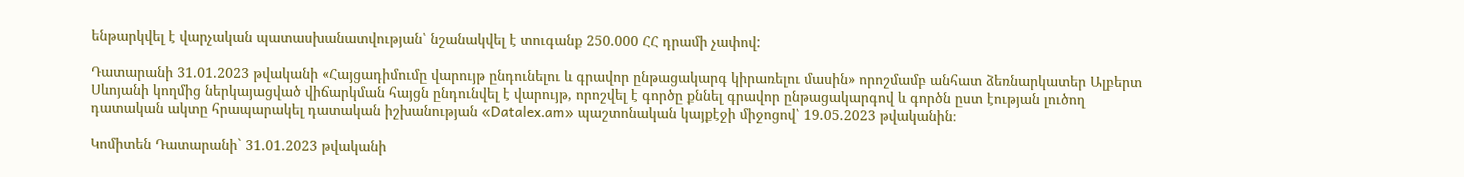ենթարկվել է վարչական պատասխանատվության՝ նշանակվել է տուգանք 250.000 ՀՀ դրամի չափով:

Դատարանի 31.01.2023 թվականի «Հայցադիմումը վարույթ ընդունելու և գրավոր ընթացակարգ կիրառելու մասին» որոշմամբ անհատ ձեռնարկատեր Ալբերտ Սևոյանի կողմից ներկայացված վիճարկման հայցն ընդունվել է վարույթ, որոշվել է գործը քննել գրավոր ընթացակարգով և գործն ըստ էության լուծող դատական ակտը հրապարակել դատական իշխանության «Datalex.am» պաշտոնական կայքէջի միջոցով՝ 19.05.2023 թվականին։

Կոմիտեն Դատարանի` 31.01.2023 թվականի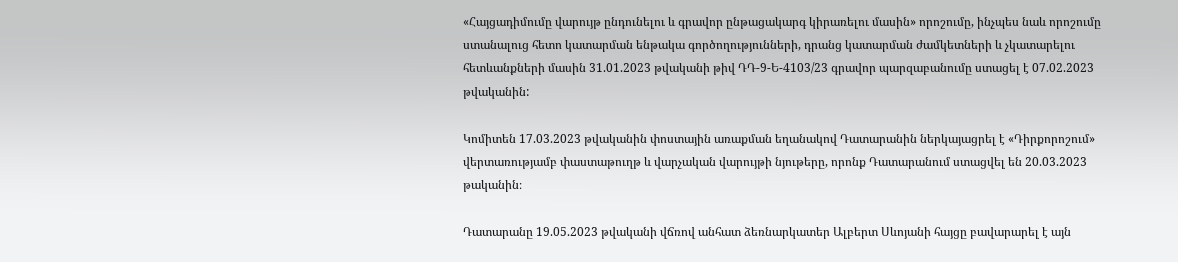«Հայցադիմումը վարույթ ընդունելու և գրավոր ընթացակարգ կիրառելու մասին» որոշումը, ինչպես նաև որոշումը ստանալուց հետո կատարման ենթակա գործողությունների, դրանց կատարման ժամկետների և չկատարելու հետևանքների մասին 31.01.2023 թվականի թիվ ԴԴ-9-Ե-4103/23 գրավոր պարզաբանումը ստացել է 07.02.2023 թվականին:

Կոմիտեն 17.03.2023 թվականին փոստային առաքման եղանակով Դատարանին ներկայացրել է «Դիրքորոշում» վերտառությամբ փաստաթուղթ և վարչական վարույթի նյութերը, որոնք Դատարանում ստացվել են 20.03.2023 թականին։

Դատարանը 19.05.2023 թվականի վճռով անհատ ձեռնարկատեր Ալբերտ Սևոյանի հայցը բավարարել է այն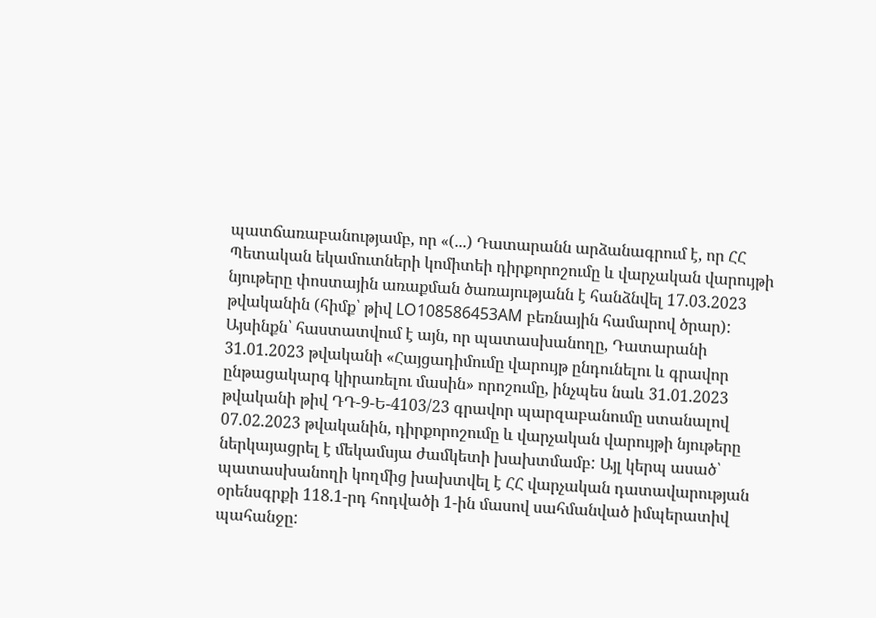պատճառաբանությամբ, որ «(...) Դատարանն արձանագրում է, որ ՀՀ Պետական եկամուտների կոմիտեի դիրքորոշումը և վարչական վարույթի նյութերը փոստային առաքման ծառայությանն է հանձնվել 17.03.2023 թվականին (հիմք՝ թիվ LO108586453AM բեռնային համարով ծրար): Այսինքն՝ հաստատվում է այն, որ պատասխանողը, Դատարանի 31.01.2023 թվականի «Հայցադիմումը վարույթ ընդունելու և գրավոր ընթացակարգ կիրառելու մասին» որոշումը, ինչպես նաև 31.01.2023 թվականի թիվ ԴԴ-9-Ե-4103/23 գրավոր պարզաբանումը ստանալով 07.02.2023 թվականին, դիրքորոշումը և վարչական վարույթի նյութերը ներկայացրել է մեկամսյա ժամկետի խախտմամբ: Այլ կերպ ասած՝ պատասխանողի կողմից խախտվել է ՀՀ վարչական դատավարության օրենսգրքի 118.1-րդ հոդվածի 1-ին մասով սահմանված իմպերատիվ պահանջը: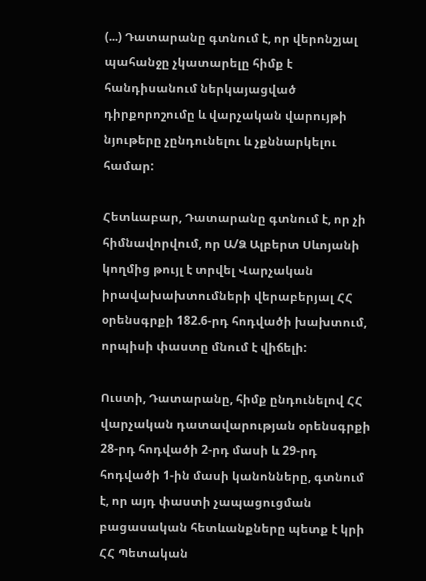(...) Դատարանը գտնում է, որ վերոնշյալ պահանջը չկատարելը հիմք է հանդիսանում ներկայացված դիրքորոշումը և վարչական վարույթի նյութերը չընդունելու և չքննարկելու համար:

Հետևաբար, Դատարանը գտնում է, որ չի հիմնավորվում, որ Ա/Ձ Ալբերտ Սևոյանի կողմից թույլ է տրվել Վարչական իրավախախտումների վերաբերյալ ՀՀ օրենսգրքի 182.6-րդ հոդվածի խախտում, որպիսի փաստը մնում է վիճելի:

Ուստի, Դատարանը, հիմք ընդունելով ՀՀ վարչական դատավարության օրենսգրքի 28-րդ հոդվածի 2-րդ մասի և 29-րդ հոդվածի 1-ին մասի կանոնները, գտնում է, որ այդ փաստի չապացուցման բացասական հետևանքները պետք է կրի ՀՀ Պետական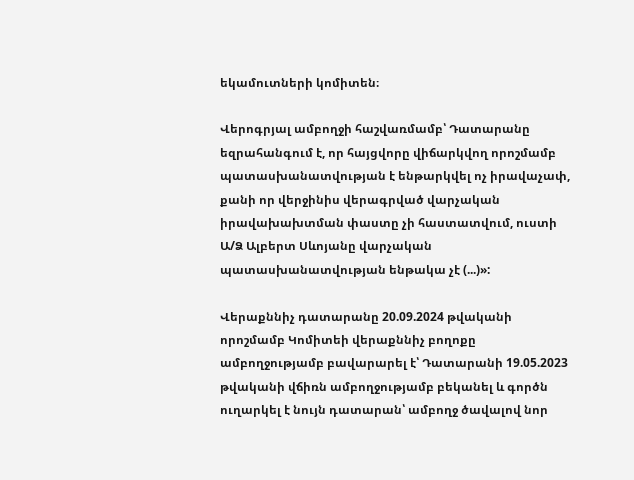եկամուտների կոմիտեն։

Վերոգրյալ ամբողջի հաշվառմամբ՝ Դատարանը եզրահանգում է, որ հայցվորը վիճարկվող որոշմամբ պատասխանատվության է ենթարկվել ոչ իրավաչափ, քանի որ վերջինիս վերագրված վարչական իրավախախտման փաստը չի հաստատվում, ուստի Ա/Ձ Ալբերտ Սևոյանը վարչական պատասխանատվության ենթակա չէ (...)»:

Վերաքննիչ դատարանը 20.09.2024 թվականի որոշմամբ Կոմիտեի վերաքննիչ բողոքը ամբողջությամբ բավարարել է՝ Դատարանի 19.05.2023 թվականի վճիռն ամբողջությամբ բեկանել և գործն ուղարկել է նույն դատարան՝ ամբողջ ծավալով նոր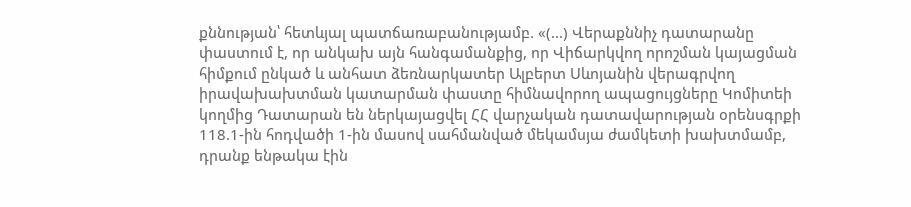քննության՝ հետևյալ պատճառաբանությամբ. «(...) Վերաքննիչ դատարանը փաստում է, որ անկախ այն հանգամանքից, որ Վիճարկվող որոշման կայացման հիմքում ընկած և անհատ ձեռնարկատեր Ալբերտ Սևոյանին վերագրվող իրավախախտման կատարման փաստը հիմնավորող ապացույցները Կոմիտեի կողմից Դատարան են ներկայացվել ՀՀ վարչական դատավարության օրենսգրքի 118.1-ին հոդվածի 1-ին մասով սահմանված մեկամսյա ժամկետի խախտմամբ, դրանք ենթակա էին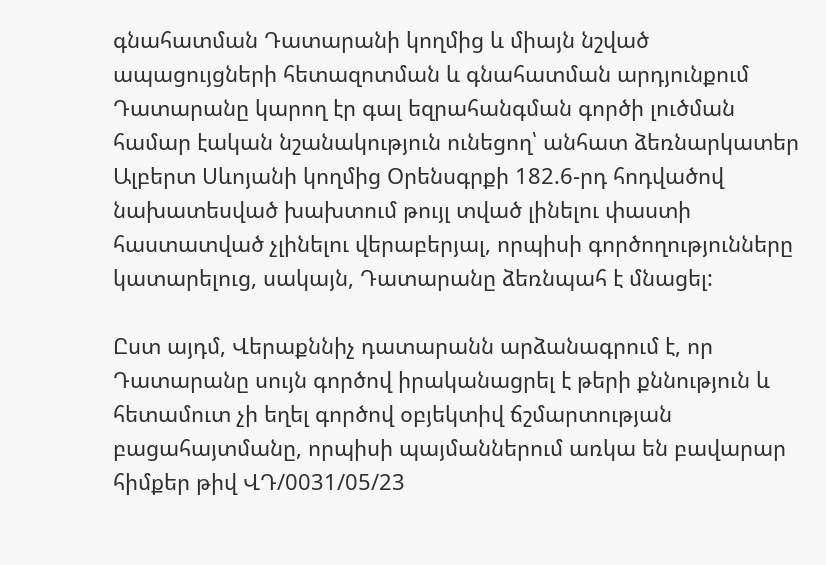գնահատման Դատարանի կողմից և միայն նշված ապացույցների հետազոտման և գնահատման արդյունքում Դատարանը կարող էր գալ եզրահանգման գործի լուծման համար էական նշանակություն ունեցող՝ անհատ ձեռնարկատեր Ալբերտ Սևոյանի կողմից Օրենսգրքի 182.6-րդ հոդվածով նախատեսված խախտում թույլ տված լինելու փաստի հաստատված չլինելու վերաբերյալ, որպիսի գործողությունները կատարելուց, սակայն, Դատարանը ձեռնպահ է մնացել:

Ըստ այդմ, Վերաքննիչ դատարանն արձանագրում է, որ Դատարանը սույն գործով իրականացրել է թերի քննություն և հետամուտ չի եղել գործով օբյեկտիվ ճշմարտության բացահայտմանը, որպիսի պայմաններում առկա են բավարար հիմքեր թիվ ՎԴ/0031/05/23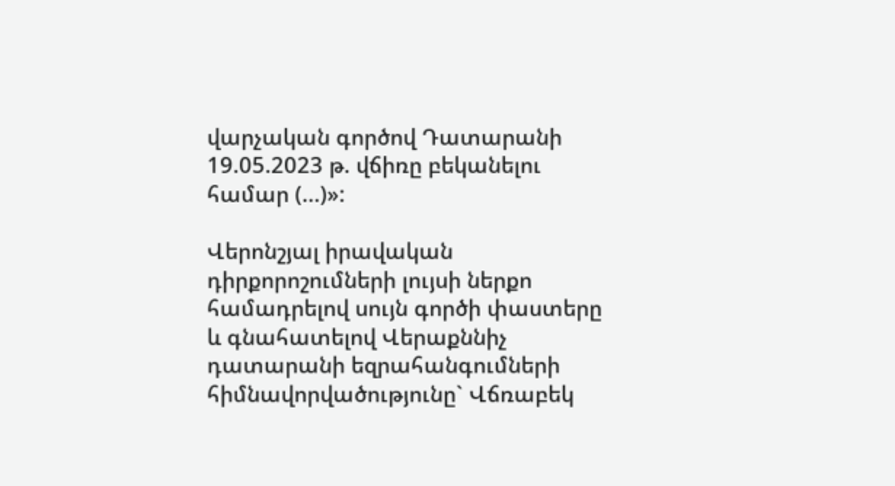վարչական գործով Դատարանի 19.05.2023 թ. վճիռը բեկանելու համար (...)»:

Վերոնշյալ իրավական դիրքորոշումների լույսի ներքո համադրելով սույն գործի փաստերը և գնահատելով Վերաքննիչ դատարանի եզրահանգումների հիմնավորվածությունը` Վճռաբեկ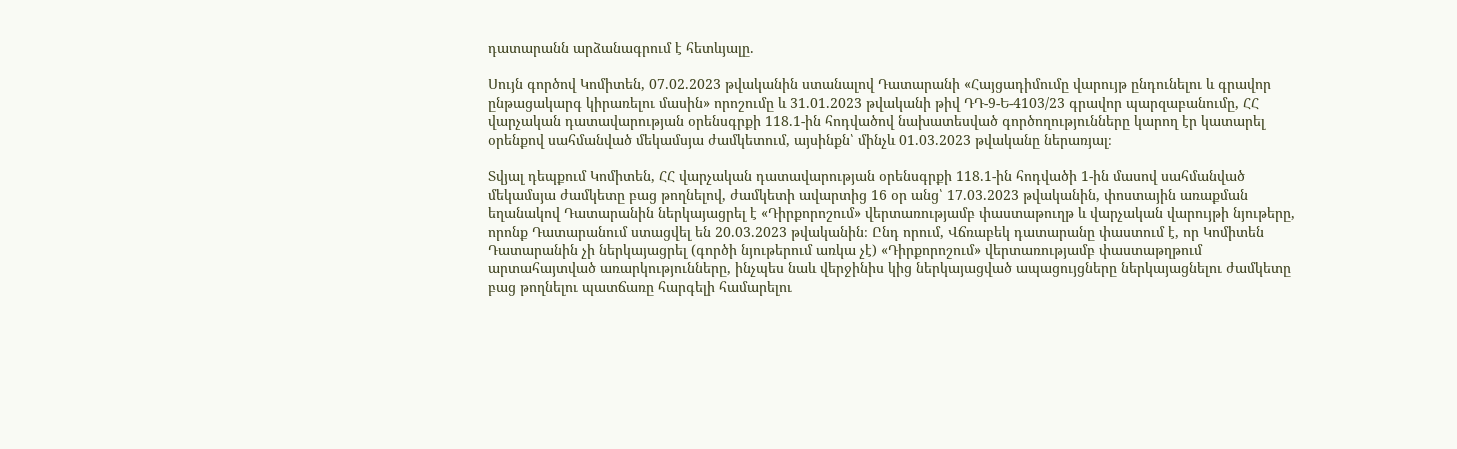դատարանն արձանագրում է հետևյալը.

Սույն գործով Կոմիտեն, 07.02.2023 թվականին ստանալով Դատարանի «Հայցադիմումը վարույթ ընդունելու և գրավոր ընթացակարգ կիրառելու մասին» որոշումը և 31.01.2023 թվականի թիվ ԴԴ-9-Ե-4103/23 գրավոր պարզաբանումը, ՀՀ վարչական դատավարության օրենսգրքի 118.1-ին հոդվածով նախատեսված գործողությունները կարող էր կատարել օրենքով սահմանված մեկամսյա ժամկետում, այսինքն՝ մինչև 01.03.2023 թվականը ներառյալ։

Տվյալ դեպքում Կոմիտեն, ՀՀ վարչական դատավարության օրենսգրքի 118.1-ին հոդվածի 1-ին մասով սահմանված մեկամսյա ժամկետը բաց թողնելով, ժամկետի ավարտից 16 օր անց՝ 17.03.2023 թվականին, փոստային առաքման եղանակով Դատարանին ներկայացրել է «Դիրքորոշում» վերտառությամբ փաստաթուղթ և վարչական վարույթի նյութերը, որոնք Դատարանում ստացվել են 20.03.2023 թվականին։ Ընդ որում, Վճռաբեկ դատարանը փաստում է, որ Կոմիտեն Դատարանին չի ներկայացրել (գործի նյութերում առկա չէ) «Դիրքորոշում» վերտառությամբ փաստաթղթում արտահայտված առարկությունները, ինչպես նաև վերջինիս կից ներկայացված ապացույցները ներկայացնելու ժամկետը բաց թողնելու պատճառը հարգելի համարելու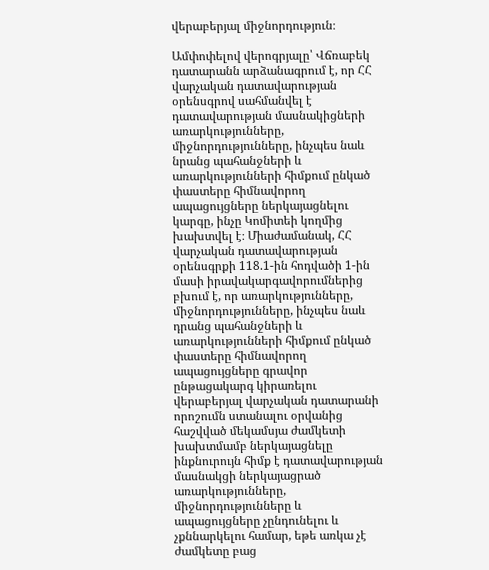վերաբերյալ միջնորդություն։

Ամփոփելով վերոգրյալը՝ Վճռաբեկ դատարանն արձանագրում է, որ ՀՀ վարչական դատավարության օրենսգրով սահմանվել է դատավարության մասնակիցների առարկությունները, միջնորդությունները, ինչպես նաև նրանց պահանջների և առարկությունների հիմքում ընկած փաստերը հիմնավորող ապացույցները ներկայացնելու կարգը, ինչը Կոմիտեի կողմից խախտվել է։ Միաժամանակ, ՀՀ վարչական դատավարության օրենսգրքի 118.1-ին հոդվածի 1-ին մասի իրավակարգավորումներից բխում է, որ առարկությունները, միջնորդությունները, ինչպես նաև դրանց պահանջների և առարկությունների հիմքում ընկած փաստերը հիմնավորող ապացույցները գրավոր ընթացակարգ կիրառելու վերաբերյալ վարչական դատարանի որոշումն ստանալու օրվանից հաշվված մեկամսյա ժամկետի խախտմամբ ներկայացնելը ինքնուրույն հիմք է դատավարության մասնակցի ներկայացրած առարկությունները, միջնորդությունները և ապացույցները չընդունելու և չքննարկելու համար, եթե առկա չէ ժամկետը բաց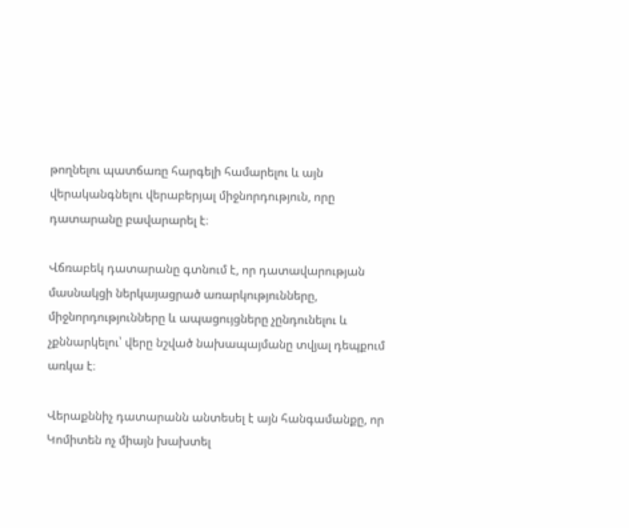թողնելու պատճառը հարգելի համարելու և այն վերականգնելու վերաբերյալ միջնորդություն, որը դատարանը բավարարել է։

Վճռաբեկ դատարանը գտնում է, որ դատավարության մասնակցի ներկայացրած առարկությունները, միջնորդությունները և ապացույցները չընդունելու և չքննարկելու՝ վերը նշված նախապայմանը տվյալ դեպքում առկա է։

Վերաքննիչ դատարանն անտեսել է այն հանգամանքը, որ Կոմիտեն ոչ միայն խախտել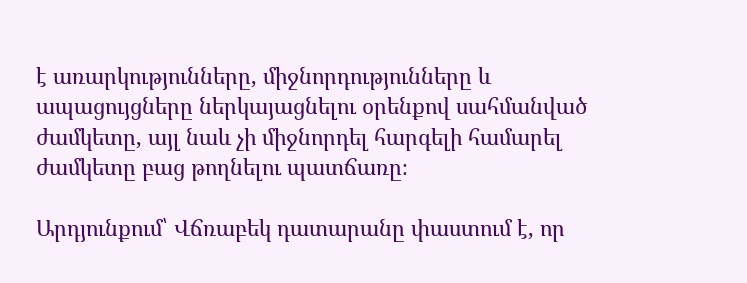է առարկությունները, միջնորդությունները և ապացույցները ներկայացնելու օրենքով սահմանված ժամկետը, այլ նաև չի միջնորդել հարգելի համարել ժամկետը բաց թողնելու պատճառը։

Արդյունքում՝ Վճռաբեկ դատարանը փաստում է, որ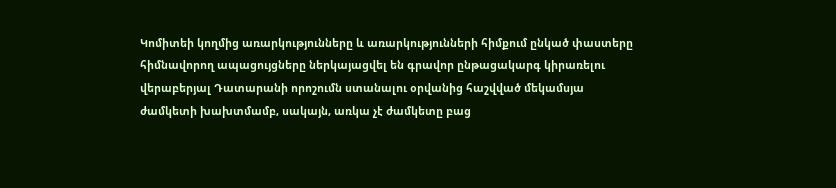Կոմիտեի կողմից առարկությունները և առարկությունների հիմքում ընկած փաստերը հիմնավորող ապացույցները ներկայացվել են գրավոր ընթացակարգ կիրառելու վերաբերյալ Դատարանի որոշումն ստանալու օրվանից հաշվված մեկամսյա ժամկետի խախտմամբ, սակայն, առկա չէ ժամկետը բաց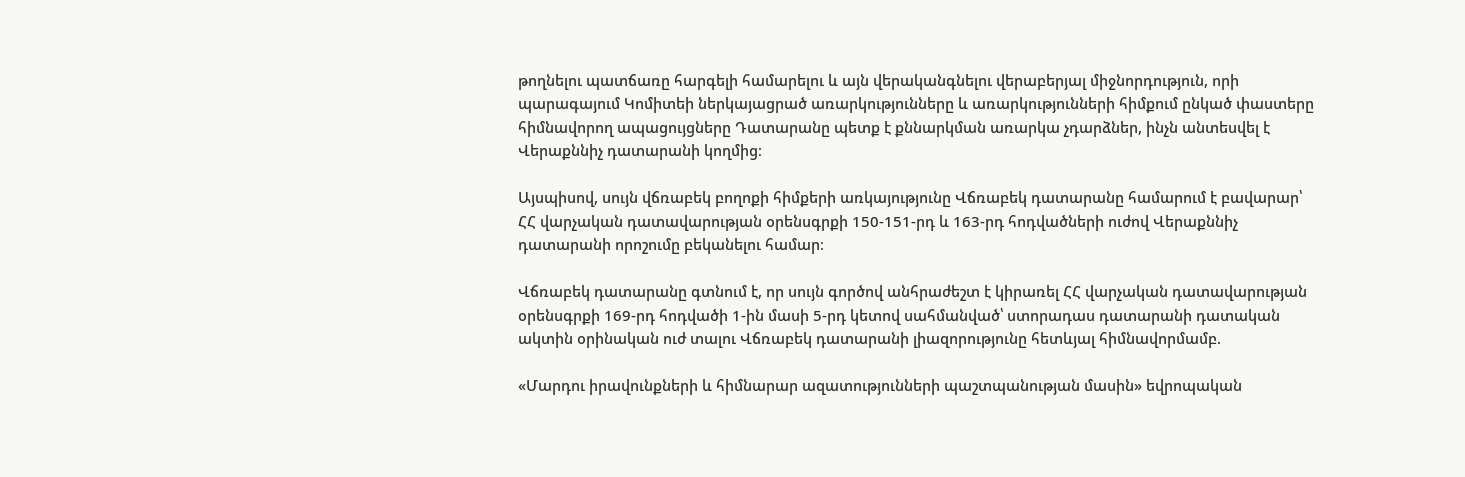թողնելու պատճառը հարգելի համարելու և այն վերականգնելու վերաբերյալ միջնորդություն, որի պարագայում Կոմիտեի ներկայացրած առարկությունները և առարկությունների հիմքում ընկած փաստերը հիմնավորող ապացույցները Դատարանը պետք է քննարկման առարկա չդարձներ, ինչն անտեսվել է Վերաքննիչ դատարանի կողմից։

Այսպիսով, սույն վճռաբեկ բողոքի հիմքերի առկայությունը Վճռաբեկ դատարանը համարում է բավարար՝ ՀՀ վարչական դատավարության օրենսգրքի 150-151-րդ և 163-րդ հոդվածների ուժով Վերաքննիչ դատարանի որոշումը բեկանելու համար։

Վճռաբեկ դատարանը գտնում է, որ սույն գործով անհրաժեշտ է կիրառել ՀՀ վարչական դատավարության օրենսգրքի 169-րդ հոդվածի 1-ին մասի 5-րդ կետով սահմանված՝ ստորադաս դատարանի դատական ակտին օրինական ուժ տալու Վճռաբեկ դատարանի լիազորությունը հետևյալ հիմնավորմամբ.

«Մարդու իրավունքների և հիմնարար ազատությունների պաշտպանության մասին» եվրոպական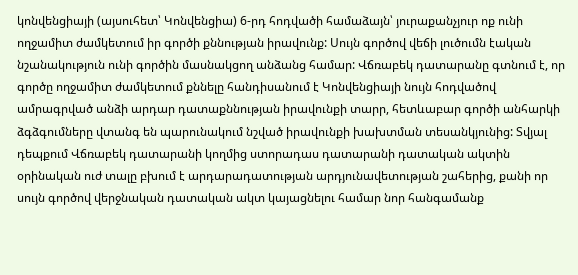կոնվենցիայի (այսուհետ՝ Կոնվենցիա) 6-րդ հոդվածի համաձայն՝ յուրաքանչյուր ոք ունի ողջամիտ ժամկետում իր գործի քննության իրավունք: Սույն գործով վեճի լուծումն էական նշանակություն ունի գործին մասնակցող անձանց համար: Վճռաբեկ դատարանը գտնում է, որ գործը ողջամիտ ժամկետում քննելը հանդիսանում է Կոնվենցիայի նույն հոդվածով ամրագրված անձի արդար դատաքննության իրավունքի տարր, հետևաբար գործի անհարկի ձգձգումները վտանգ են պարունակում նշված իրավունքի խախտման տեսանկյունից: Տվյալ դեպքում Վճռաբեկ դատարանի կողմից ստորադաս դատարանի դատական ակտին օրինական ուժ տալը բխում է արդարադատության արդյունավետության շահերից, քանի որ սույն գործով վերջնական դատական ակտ կայացնելու համար նոր հանգամանք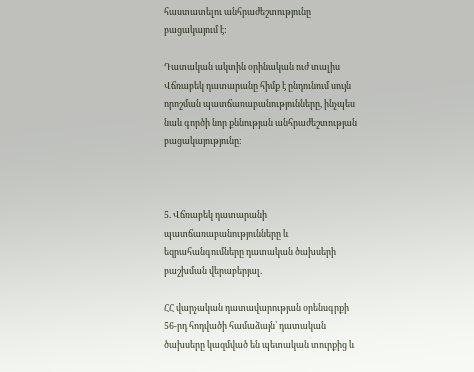հաստատելու անհրաժեշտությունը բացակայում է:

Դատական ակտին օրինական ուժ տալիս Վճռաբեկ դատարանը հիմք է ընդունում սույն որոշման պատճառաբանությունները, ինչպես նաև գործի նոր քննության անհրաժեշտության բացակայությունը:



5. Վճռաբեկ դատարանի պատճառաբանությունները և եզրահանգումները դատական ծախսերի բաշխման վերաբերյալ.

ՀՀ վարչական դատավարության օրենսգրքի 56-րդ հոդվածի համաձայն՝ դատական ծախսերը կազմված են պետական տուրքից և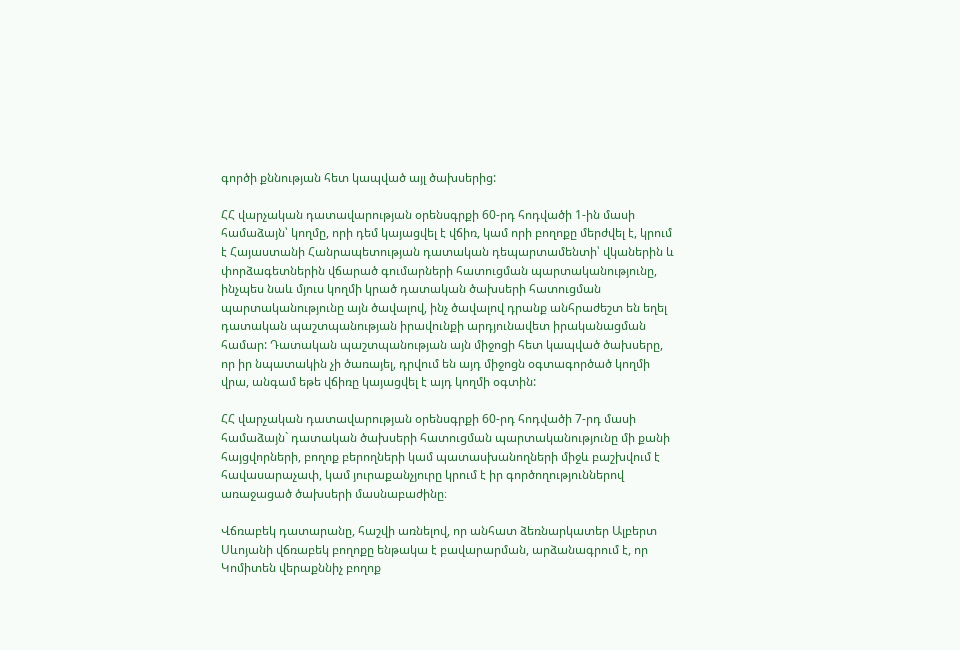գործի քննության հետ կապված այլ ծախսերից:

ՀՀ վարչական դատավարության օրենսգրքի 60-րդ հոդվածի 1-ին մասի համաձայն՝ կողմը, որի դեմ կայացվել է վճիռ, կամ որի բողոքը մերժվել է, կրում է Հայաստանի Հանրապետության դատական դեպարտամենտի՝ վկաներին և փորձագետներին վճարած գումարների հատուցման պարտականությունը, ինչպես նաև մյուս կողմի կրած դատական ծախսերի հատուցման պարտականությունը այն ծավալով, ինչ ծավալով դրանք անհրաժեշտ են եղել դատական պաշտպանության իրավունքի արդյունավետ իրականացման համար: Դատական պաշտպանության այն միջոցի հետ կապված ծախսերը, որ իր նպատակին չի ծառայել, դրվում են այդ միջոցն օգտագործած կողմի վրա, անգամ եթե վճիռը կայացվել է այդ կողմի օգտին:

ՀՀ վարչական դատավարության օրենսգրքի 60-րդ հոդվածի 7-րդ մասի համաձայն` դատական ծախսերի հատուցման պարտականությունը մի քանի հայցվորների, բողոք բերողների կամ պատասխանողների միջև բաշխվում է հավասարաչափ, կամ յուրաքանչյուրը կրում է իր գործողություններով առաջացած ծախսերի մասնաբաժինը։

Վճռաբեկ դատարանը, հաշվի առնելով, որ անհատ ձեռնարկատեր Ալբերտ Սևոյանի վճռաբեկ բողոքը ենթակա է բավարարման, արձանագրում է, որ Կոմիտեն վերաքննիչ բողոք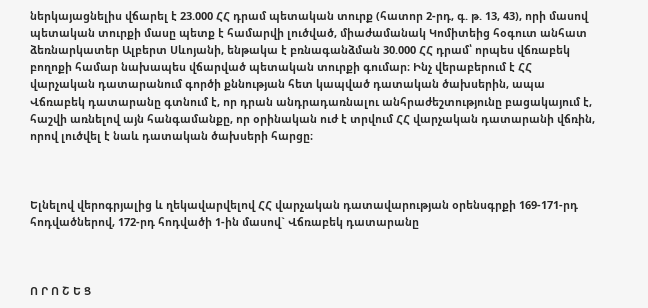ներկայացնելիս վճարել է 23.000 ՀՀ դրամ պետական տուրք (հատոր 2-րդ, գ. թ. 13, 43), որի մասով պետական տուրքի մասը պետք է համարվի լուծված, միաժամանակ Կոմիտեից հօգուտ անհատ ձեռնարկատեր Ալբերտ Սևոյանի, ենթակա է բռնագանձման 30.000 ՀՀ դրամ՝ որպես վճռաբեկ բողոքի համար նախապես վճարված պետական տուրքի գումար։ Ինչ վերաբերում է ՀՀ վարչական դատարանում գործի քննության հետ կապված դատական ծախսերին, ապա Վճռաբեկ դատարանը գտնում է, որ դրան անդրադառնալու անհրաժեշտությունը բացակայում է, հաշվի առնելով այն հանգամանքը, որ օրինական ուժ է տրվում ՀՀ վարչական դատարանի վճռին, որով լուծվել է նաև դատական ծախսերի հարցը։



Ելնելով վերոգրյալից և ղեկավարվելով ՀՀ վարչական դատավարության օրենսգրքի 169-171-րդ հոդվածներով, 172-րդ հոդվածի 1-ին մասով` Վճռաբեկ դատարանը



Ո Ր Ո Շ Ե Ց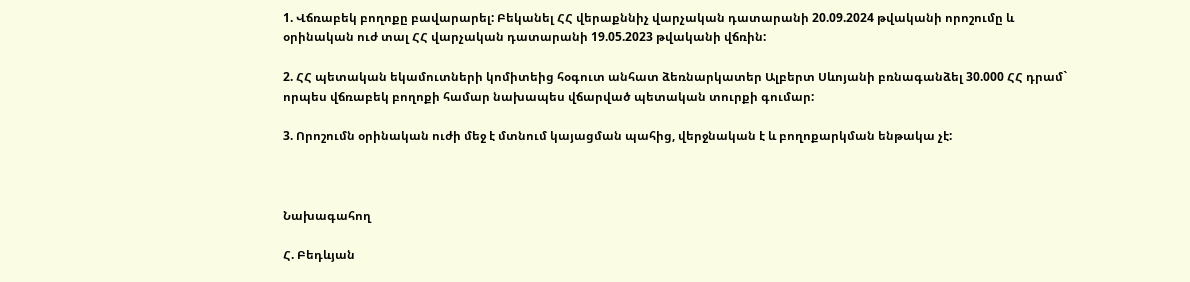1. Վճռաբեկ բողոքը բավարարել: Բեկանել ՀՀ վերաքննիչ վարչական դատարանի 20.09.2024 թվականի որոշումը և օրինական ուժ տալ ՀՀ վարչական դատարանի 19.05.2023 թվականի վճռին:

2. ՀՀ պետական եկամուտների կոմիտեից հօգուտ անհատ ձեռնարկատեր Ալբերտ Սևոյանի բռնագանձել 30.000 ՀՀ դրամ` որպես վճռաբեկ բողոքի համար նախապես վճարված պետական տուրքի գումար:

3. Որոշումն օրինական ուժի մեջ է մտնում կայացման պահից, վերջնական է և բողոքարկման ենթակա չէ:



Նախագահող

Հ. Բեդևյան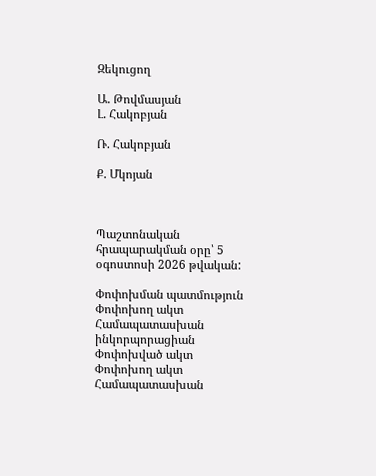Զեկուցող

Ա. Թովմասյան
Լ. Հակոբյան

Ռ. Հակոբյան

Ք. Մկոյան



Պաշտոնական հրապարակման օրը՝ 5 օգոստոսի 2026 թվական:

Փոփոխման պատմություն
Փոփոխող ակտ Համապատասխան ինկորպորացիան
Փոփոխված ակտ
Փոփոխող ակտ Համապատասխան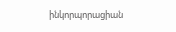ինկորպորացիան